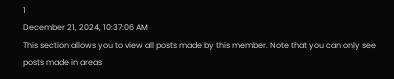1
December 21, 2024, 10:37:06 AM
This section allows you to view all posts made by this member. Note that you can only see posts made in areas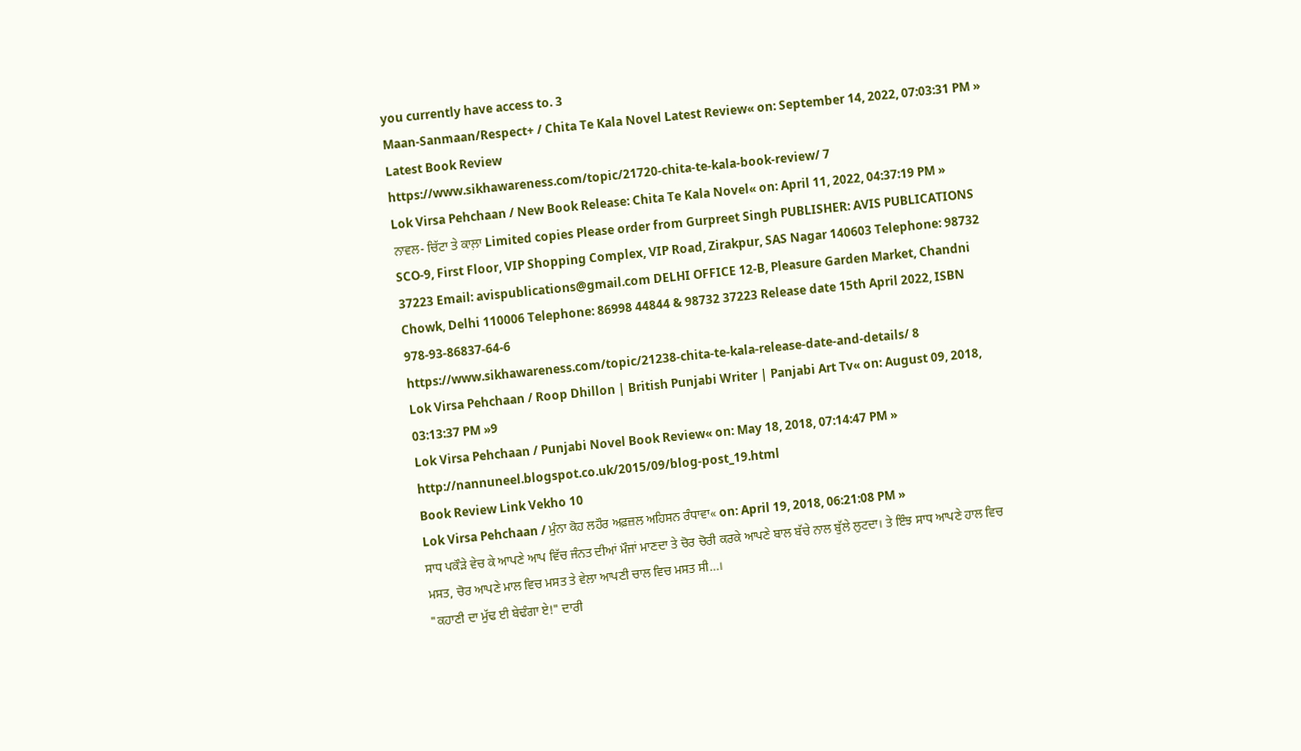you currently have access to. 3
Maan-Sanmaan/Respect+ / Chita Te Kala Novel Latest Review« on: September 14, 2022, 07:03:31 PM »
Latest Book Review
https://www.sikhawareness.com/topic/21720-chita-te-kala-book-review/ 7
Lok Virsa Pehchaan / New Book Release: Chita Te Kala Novel« on: April 11, 2022, 04:37:19 PM »
ਨਾਵਲ- ਚਿੱਟਾ ਤੇ ਕਾਲ਼ਾ Limited copies Please order from Gurpreet Singh PUBLISHER: AVIS PUBLICATIONS SCO-9, First Floor, VIP Shopping Complex, VIP Road, Zirakpur, SAS Nagar 140603 Telephone: 98732 37223 Email: avispublications@gmail.com DELHI OFFICE 12-B, Pleasure Garden Market, Chandni Chowk, Delhi 110006 Telephone: 86998 44844 & 98732 37223 Release date 15th April 2022, ISBN 978-93-86837-64-6
https://www.sikhawareness.com/topic/21238-chita-te-kala-release-date-and-details/ 8
Lok Virsa Pehchaan / Roop Dhillon | British Punjabi Writer | Panjabi Art Tv« on: August 09, 2018, 03:13:37 PM »9
Lok Virsa Pehchaan / Punjabi Novel Book Review« on: May 18, 2018, 07:14:47 PM »
http://nannuneel.blogspot.co.uk/2015/09/blog-post_19.html
Book Review Link Vekho 10
Lok Virsa Pehchaan / ਮੁੰਨਾ ਕੋਹ ਲਹੌਰ ਅਫ਼ਜ਼ਲ ਅਹਿਸਨ ਰੰਧਾਵਾ« on: April 19, 2018, 06:21:08 PM »
ਸਾਧ ਪਕੌੜੇ ਵੇਚ ਕੇ ਆਪਣੇ ਆਪ ਵਿੱਚ ਜੰਨਤ ਦੀਆਂ ਮੌਜਾਂ ਮਾਣਦਾ ਤੇ ਚੋਰ ਚੋਰੀ ਕਰਕੇ ਆਪਣੇ ਬਾਲ ਬੱਚੇ ਨਾਲ ਬੁੱਲੇ ਲੁਟਦਾ। ਤੇ ਇੰਝ ਸਾਧ ਆਪਣੇ ਹਾਲ ਵਿਚ ਮਸਤ, ਚੋਰ ਆਪਣੇ ਮਾਲ ਵਿਚ ਮਸਤ ਤੇ ਵੇਲਾ ਆਪਣੀ ਚਾਲ ਵਿਚ ਮਸਤ ਸੀ…।
"ਕਹਾਣੀ ਦਾ ਮੁੱਢ ਈ ਬੇਢੰਗਾ ਏ!" ਦਾਰੀ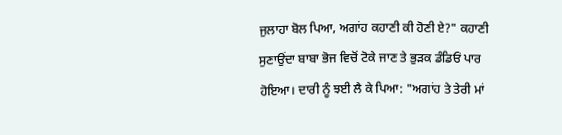ਜੁਲਾਹਾ ਬੋਲ ਪਿਆ, ਅਗਾਂਹ ਕਹਾਣੀ ਕੀ ਹੋਣੀ ਏ?" ਕਹਾਣੀ ਸੁਣਾਉਂਦਾ ਬਾਬਾ ਭੋਜ ਵਿਚੋਂ ਟੋਕੇ ਜਾਣ ਤੇ ਭੁੜਕ ਡੰਡਿਓਂ ਪਾਰ ਹੋਇਆ। ਦਾਰੀ ਨੂੰ ਝਈ ਲੈ ਕੇ ਪਿਆ: "ਅਗਾਂਹ ਤੇ ਤੇਰੀ ਮਾਂ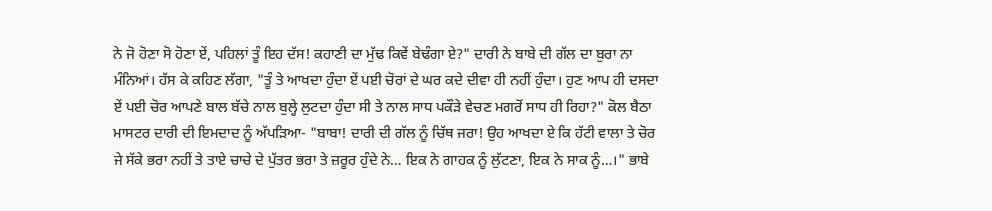ਨੇ ਜੋ ਹੋਣਾ ਸੋ ਹੋਣਾ ਏਂ, ਪਹਿਲਾਂ ਤੂੰ ਇਹ ਦੱਸ! ਕਹਾਣੀ ਦਾ ਮੁੱਢ ਕਿਵੇਂ ਬੇਢੰਗਾ ਏ?" ਦਾਰੀ ਨੇ ਬਾਬੇ ਦੀ ਗੱਲ ਦਾ ਬੁਰਾ ਨਾ ਮੰਨਿਆਂ। ਹੱਸ ਕੇ ਕਹਿਣ ਲੱਗਾ, "ਤੂੰ ਤੇ ਆਖਦਾ ਹੁੰਦਾ ਏਂ ਪਈ ਚੋਰਾਂ ਦੇ ਘਰ ਕਦੇ ਦੀਵਾ ਹੀ ਨਹੀਂ ਹੁੰਦਾ। ਹੁਣ ਆਪ ਹੀ ਦਸਦਾ ਏਂ ਪਈ ਚੋਰ ਆਪਣੇ ਬਾਲ ਬੱਚੇ ਨਾਲ ਬੁਲ੍ਹੇ ਲੁਟਦਾ ਹੁੰਦਾ ਸੀ ਤੇ ਨਾਲ ਸਾਧ ਪਕੌੜੇ ਵੇਚਣ ਮਗਰੋਂ ਸਾਧ ਹੀ ਰਿਹਾ?" ਕੋਲ ਬੈਠਾ ਮਾਸਟਰ ਦਾਰੀ ਦੀ ਇਮਦਾਦ ਨੂੰ ਅੱਪੜਿਆ- "ਬਾਬਾ! ਦਾਰੀ ਦੀ ਗੱਲ ਨੂੰ ਚਿੱਥ ਜਰਾ! ਉਹ ਆਖਦਾ ਏ ਕਿ ਹੱਟੀ ਵਾਲਾ ਤੇ ਚੋਰ ਜੇ ਸੱਕੇ ਭਰਾ ਨਹੀਂ ਤੇ ਤਾਏ ਚਾਚੇ ਦੇ ਪੁੱਤਰ ਭਰਾ ਤੇ ਜ਼ਰੂਰ ਹੁੰਦੇ ਨੇ… ਇਕ ਨੇ ਗਾਹਕ ਨੂੰ ਲੁੱਟਣਾ, ਇਕ ਨੇ ਸਾਕ ਨੂੰ…।" ਭਾਬੇ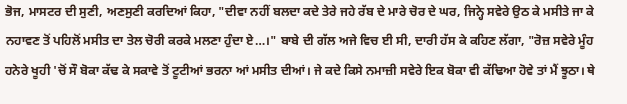ਭੋਜ, ਮਾਸਟਰ ਦੀ ਸੁਣੀ, ਅਣਸੁਣੀ ਕਰਦਿਆਂ ਕਿਹਾ, "ਦੀਵਾ ਨਹੀਂ ਬਲਦਾ ਕਦੇ ਤੇਰੇ ਜਹੇ ਰੱਬ ਦੇ ਮਾਰੇ ਚੋਰ ਦੇ ਘਰ, ਜਿਨ੍ਹੇ ਸਵੇਰੇ ਉਠ ਕੇ ਮਸੀਤੇ ਜਾ ਕੇ ਨਹਾਵਣ ਤੋਂ ਪਹਿਲੋਂ ਮਸੀਤ ਦਾ ਤੇਲ ਚੋਰੀ ਕਰਕੇ ਮਲਣਾ ਹੁੰਦਾ ਏ…।" ਬਾਬੇ ਦੀ ਗੱਲ ਅਜੇ ਵਿਚ ਈ ਸੀ, ਦਾਰੀ ਹੱਸ ਕੇ ਕਹਿਣ ਲੱਗਾ, "ਰੋਜ਼ ਸਵੇਰੇ ਮੂੰਹ ਹਨੇਰੇ ਖੂਹੀ 'ਚੋਂ ਸੌ ਬੋਕਾ ਕੱਢ ਕੇ ਸਕਾਵੇ ਤੋਂ ਟੂਟੀਆਂ ਭਰਨਾ ਆਂ ਮਸੀਤ ਦੀਆਂ। ਜੇ ਕਦੇ ਕਿਸੇ ਨਮਾਜ਼ੀ ਸਵੇਰੇ ਇਕ ਬੋਕਾ ਵੀ ਕੱਢਿਆ ਹੋਵੇ ਤਾਂ ਮੈਂ ਝੂਠਾ। ਥੇ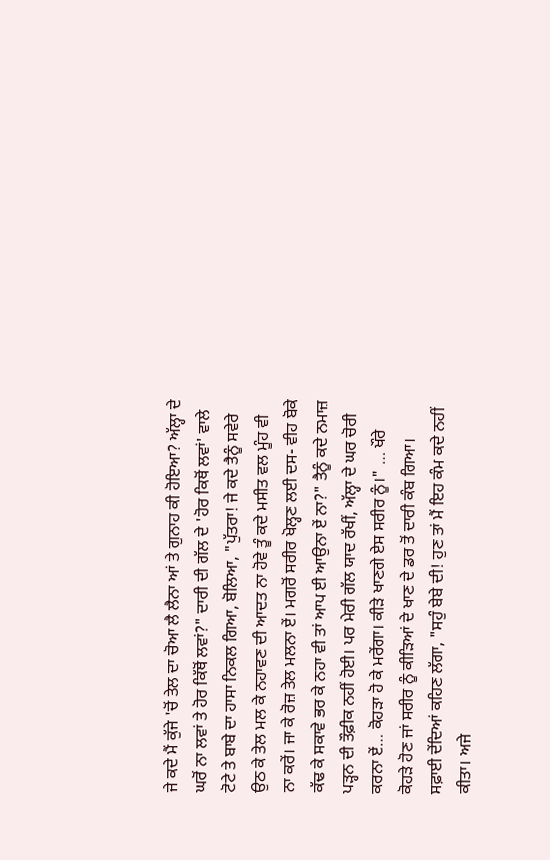ਜੇ ਕਦੇ ਮੈਂ ਕੁੱਜੇ 'ਚੋਂ ਤੇਲ ਦਾ ਚੋਆ ਲੈ ਲੈਨਾ ਆਂ ਤੇ ਗੁਨਾਹ ਕੀ ਹੋਇਆ? ਅੱਲ੍ਹਾ ਦੇ ਘਰੋਂ ਨਾ ਲਵਾਂ ਤੇ ਹੋਰ ਕਿੱਥੋਂ ਲਵਾਂ?" ਦਾਰੀ ਦੀ ਗੱਲ ਦੇ 'ਹੋਰ ਕਿਥੋਂ ਲਵਾਂ' ਵਾਲੇ ਟੋਟੇ ਤੇ ਬਾਬੇ ਦਾ ਹਾਸਾ ਨਿਕਲ ਗਿਆ, ਬੋਲਿਆ, "ਪੁੱਤਰਾ! ਜੇ ਕਦੇ ਤੈਨੂੰ ਸਵੇਰੇ ਉਠ ਕੇ ਤੇਲ ਮਲ ਕੇ ਨਹਾਵਣ ਦੀ ਆਦਤ ਨਾ ਹੋਵੇ ਤੂੰ ਕਦੇ ਮਸੀਤ ਵਲ ਮੂੰਹ ਵੀ ਨਾ ਕਰੇਂ। ਜਾ ਕੇ ਰੋਜ਼ ਤੇਲ ਮਲਨਾ ਏਂ। ਮਗਰੋਂ ਸਰੀਰ ਖੋਲ੍ਹਣ ਲਈ ਦਸ- ਵੀਹ ਬੋਕੇ ਕੱਢ ਕੇ ਸਕਾਵੇ ਭਰ ਕੇ ਨਹਾ ਵੀ ਤਾਂ ਆਪ ਈ ਆਉਨਾ ਏਂ ਨਾ?" ਤੈਨੂੰ ਕਦੇ ਨਮਾਜ਼ ਪੜ੍ਹਨ ਦੀ ਤੌਫ਼ੀਕ ਨਹੀਂ ਹੋਈ। ਪਰ ਮੇਰੀ ਗੱਲ ਯਾਦ ਰੱਖੀਂ, ਅੱਲ੍ਹਾ ਦੇ ਘਰ ਚੋਰੀ ਕਰਨਾ ਏਂ… ਕੋਹੜਾ ਹੋ ਕੇ ਮਰੇਂਗਾ। ਕੀੜੇ ਖਾਣਗੇ ਏਸ ਸਰੀਰ ਨੂੰ।" … ਖੌਰੇ ਕੋਹੜੇ ਹੋਣ ਜਾਂ ਸਰੀਰ ਨੂੰ ਕੀੜਿਆਂ ਦੇ ਖਾਣ ਦੇ ਡਰ ਤੋਂ ਦਾਰੀ ਕੰਬ ਗਿਆ। ਸਫ਼ਾਈ ਦੇਂਦਿਆਂ ਕਹਿਣ ਲੱਗਾ, "ਸਹੁੰ ਬੇਬੇ ਦੀ! ਹੁਣ ਤਾਂ ਮੈਂ ਇਹ ਕੰਮ ਕਦੇ ਨਹੀਂ ਕੀਤਾ। ਅਜੇ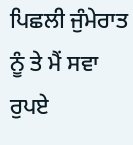ਪਿਛਲੀ ਜੁੰਮੇਰਾਤ ਨੂੰ ਤੇ ਮੈਂ ਸਵਾ ਰੁਪਏ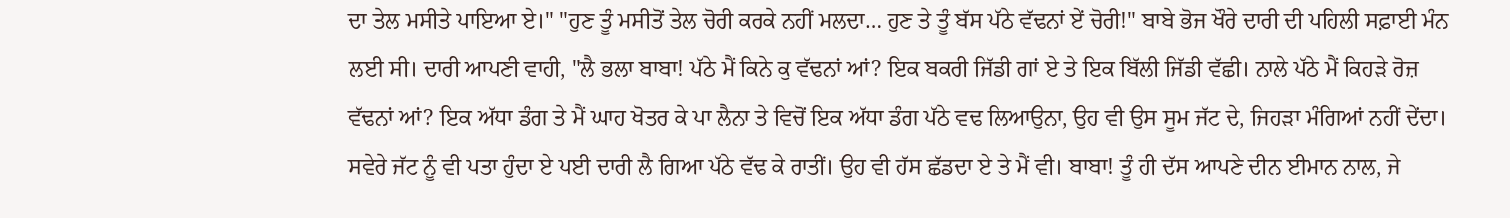ਦਾ ਤੇਲ ਮਸੀਤੇ ਪਾਇਆ ਏ।" "ਹੁਣ ਤੂੰ ਮਸੀਤੋਂ ਤੇਲ ਚੋਰੀ ਕਰਕੇ ਨਹੀਂ ਮਲਦਾ… ਹੁਣ ਤੇ ਤੂੰ ਬੱਸ ਪੱਠੇ ਵੱਢਨਾਂ ਏਂ ਚੋਰੀ!" ਬਾਬੇ ਭੋਜ ਖੌਰੇ ਦਾਰੀ ਦੀ ਪਹਿਲੀ ਸਫ਼ਾਈ ਮੰਨ ਲਈ ਸੀ। ਦਾਰੀ ਆਪਣੀ ਵਾਹੀ, "ਲੈ ਭਲਾ ਬਾਬਾ! ਪੱਠੇ ਮੈਂ ਕਿਨੇ ਕੁ ਵੱਢਨਾਂ ਆਂ? ਇਕ ਬਕਰੀ ਜਿੱਡੀ ਗਾਂ ਏ ਤੇ ਇਕ ਬਿੱਲੀ ਜਿੱਡੀ ਵੱਛੀ। ਨਾਲੇ ਪੱਠੇ ਮੈਂ ਕਿਹੜੇ ਰੋਜ਼ ਵੱਢਨਾਂ ਆਂ? ਇਕ ਅੱਧਾ ਡੰਗ ਤੇ ਮੈਂ ਘਾਹ ਖੋਤਰ ਕੇ ਪਾ ਲੈਨਾ ਤੇ ਵਿਚੋਂ ਇਕ ਅੱਧਾ ਡੰਗ ਪੱਠੇ ਵਢ ਲਿਆਉਨਾ, ਉਹ ਵੀ ਉਸ ਸੂਮ ਜੱਟ ਦੇ, ਜਿਹੜਾ ਮੰਗਿਆਂ ਨਹੀਂ ਦੇਂਦਾ। ਸਵੇਰੇ ਜੱਟ ਨੂੰ ਵੀ ਪਤਾ ਹੁੰਦਾ ਏ ਪਈ ਦਾਰੀ ਲੈ ਗਿਆ ਪੱਠੇ ਵੱਢ ਕੇ ਰਾਤੀਂ। ਉਹ ਵੀ ਹੱਸ ਛੱਡਦਾ ਏ ਤੇ ਮੈਂ ਵੀ। ਬਾਬਾ! ਤੂੰ ਹੀ ਦੱਸ ਆਪਣੇ ਦੀਨ ਈਮਾਨ ਨਾਲ, ਜੇ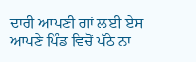ਦਾਰੀ ਆਪਣੀ ਗਾਂ ਲਈ ਏਸ ਆਪਣੇ ਪਿੰਡ ਵਿਚੋਂ ਪੱਠੇ ਨਾ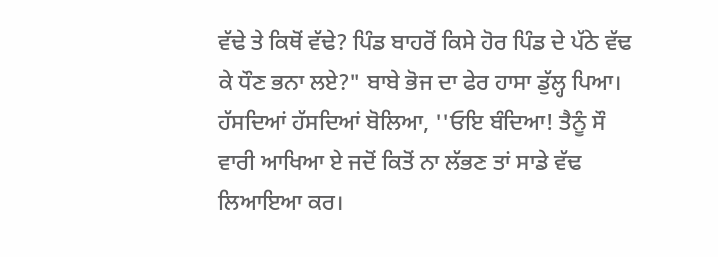ਵੱਢੇ ਤੇ ਕਿਥੋਂ ਵੱਢੇ? ਪਿੰਡ ਬਾਹਰੋਂ ਕਿਸੇ ਹੋਰ ਪਿੰਡ ਦੇ ਪੱਠੇ ਵੱਢ ਕੇ ਧੌਣ ਭਨਾ ਲਏ?" ਬਾਬੇ ਭੋਜ ਦਾ ਫੇਰ ਹਾਸਾ ਡੁੱਲ੍ਹ ਪਿਆ। ਹੱਸਦਿਆਂ ਹੱਸਦਿਆਂ ਬੋਲਿਆ, ''ਓਇ ਬੰਦਿਆ! ਤੈਨੂੰ ਸੌ ਵਾਰੀ ਆਖਿਆ ਏ ਜਦੋਂ ਕਿਤੋਂ ਨਾ ਲੱਭਣ ਤਾਂ ਸਾਡੇ ਵੱਢ ਲਿਆਇਆ ਕਰ।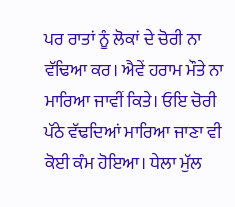ਪਰ ਰਾਤਾਂ ਨੂੰ ਲੋਕਾਂ ਦੇ ਚੋਰੀ ਨਾ ਵੱਢਿਆ ਕਰ। ਐਵੇਂ ਹਰਾਮ ਮੌਤੇ ਨਾ ਮਾਰਿਆ ਜਾਵੀਂ ਕਿਤੇ। ਓਇ ਚੋਰੀ ਪੱਠੇ ਵੱਢਦਿਆਂ ਮਾਰਿਆ ਜਾਣਾ ਵੀ ਕੋਈ ਕੰਮ ਹੋਇਆ। ਧੇਲਾ ਮੁੱਲ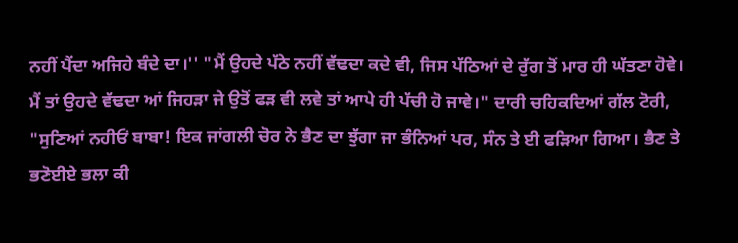ਨਹੀਂ ਪੈਂਦਾ ਅਜਿਹੇ ਬੰਦੇ ਦਾ।'' "ਮੈਂ ਉਹਦੇ ਪੱਠੇ ਨਹੀਂ ਵੱਢਦਾ ਕਦੇ ਵੀ, ਜਿਸ ਪੱਠਿਆਂ ਦੇ ਰੁੱਗ ਤੋਂ ਮਾਰ ਹੀ ਘੱਤਣਾ ਹੋਵੇ। ਮੈਂ ਤਾਂ ਉਹਦੇ ਵੱਢਦਾ ਆਂ ਜਿਹੜਾ ਜੇ ਉਤੋਂ ਫੜ ਵੀ ਲਵੇ ਤਾਂ ਆਪੇ ਹੀ ਪੱਚੀ ਹੋ ਜਾਵੇ।" ਦਾਰੀ ਚਹਿਕਦਿਆਂ ਗੱਲ ਟੋਰੀ, "ਸੁਣਿਆਂ ਨਹੀਓਂ ਬਾਬਾ! ਇਕ ਜਾਂਗਲੀ ਚੋਰ ਨੇ ਭੈਣ ਦਾ ਝੁੱਗਾ ਜਾ ਭੰਨਿਆਂ ਪਰ, ਸੰਨ ਤੇ ਈ ਫੜਿਆ ਗਿਆ। ਭੈਣ ਤੇ ਭਣੋਈਏ ਭਲਾ ਕੀ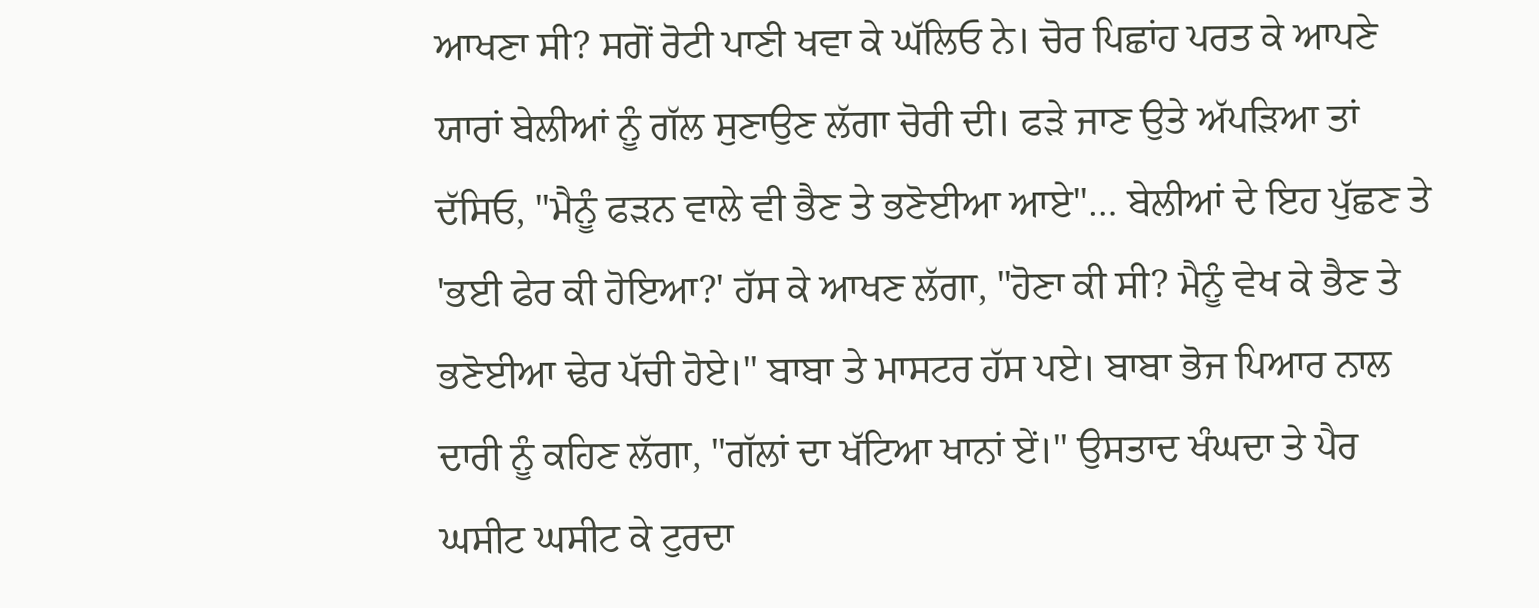ਆਖਣਾ ਸੀ? ਸਗੋਂ ਰੋਟੀ ਪਾਣੀ ਖਵਾ ਕੇ ਘੱਲਿਓ ਨੇ। ਚੋਰ ਪਿਛਾਂਹ ਪਰਤ ਕੇ ਆਪਣੇ ਯਾਰਾਂ ਬੇਲੀਆਂ ਨੂੰ ਗੱਲ ਸੁਣਾਉਣ ਲੱਗਾ ਚੋਰੀ ਦੀ। ਫੜੇ ਜਾਣ ਉਤੇ ਅੱਪੜਿਆ ਤਾਂ ਦੱਸਿਓ, "ਮੈਨੂੰ ਫੜਨ ਵਾਲੇ ਵੀ ਭੈਣ ਤੇ ਭਣੋਈਆ ਆਏ"… ਬੇਲੀਆਂ ਦੇ ਇਹ ਪੁੱਛਣ ਤੇ 'ਭਈ ਫੇਰ ਕੀ ਹੋਇਆ?' ਹੱਸ ਕੇ ਆਖਣ ਲੱਗਾ, "ਹੋਣਾ ਕੀ ਸੀ? ਮੈਨੂੰ ਵੇਖ ਕੇ ਭੈਣ ਤੇ ਭਣੋਈਆ ਢੇਰ ਪੱਚੀ ਹੋਏ।" ਬਾਬਾ ਤੇ ਮਾਸਟਰ ਹੱਸ ਪਏ। ਬਾਬਾ ਭੋਜ ਪਿਆਰ ਨਾਲ ਦਾਰੀ ਨੂੰ ਕਹਿਣ ਲੱਗਾ, "ਗੱਲਾਂ ਦਾ ਖੱਟਿਆ ਖਾਨਾਂ ਏਂ।" ਉਸਤਾਦ ਖੰਘਦਾ ਤੇ ਪੈਰ ਘਸੀਟ ਘਸੀਟ ਕੇ ਟੁਰਦਾ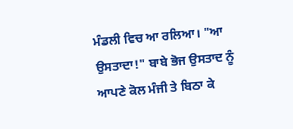ਮੰਡਲੀ ਵਿਚ ਆ ਰਲਿਆ। "ਆ ਉਸਤਾਦਾ!" ਬਾਬੇ ਭੋਜ ਉਸਤਾਦ ਨੂੰ ਆਪਣੇ ਕੋਲ ਮੰਜੀ ਤੇ ਬਿਠਾ ਕੇ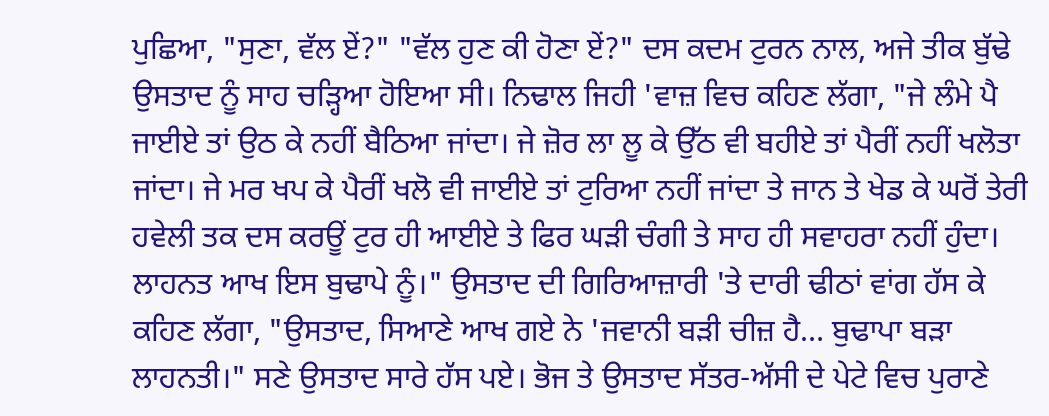ਪੁਛਿਆ, "ਸੁਣਾ, ਵੱਲ ਏਂ?" "ਵੱਲ ਹੁਣ ਕੀ ਹੋਣਾ ਏਂ?" ਦਸ ਕਦਮ ਟੁਰਨ ਨਾਲ, ਅਜੇ ਤੀਕ ਬੁੱਢੇ ਉਸਤਾਦ ਨੂੰ ਸਾਹ ਚੜ੍ਹਿਆ ਹੋਇਆ ਸੀ। ਨਿਢਾਲ ਜਿਹੀ 'ਵਾਜ਼ ਵਿਚ ਕਹਿਣ ਲੱਗਾ, "ਜੇ ਲੰਮੇ ਪੈ ਜਾਈਏ ਤਾਂ ਉਠ ਕੇ ਨਹੀਂ ਬੈਠਿਆ ਜਾਂਦਾ। ਜੇ ਜ਼ੋਰ ਲਾ ਲੂ ਕੇ ਉੱਠ ਵੀ ਬਹੀਏ ਤਾਂ ਪੈਰੀਂ ਨਹੀਂ ਖਲੋਤਾ ਜਾਂਦਾ। ਜੇ ਮਰ ਖਪ ਕੇ ਪੈਰੀਂ ਖਲੋ ਵੀ ਜਾਈਏ ਤਾਂ ਟੁਰਿਆ ਨਹੀਂ ਜਾਂਦਾ ਤੇ ਜਾਨ ਤੇ ਖੇਡ ਕੇ ਘਰੋਂ ਤੇਰੀ ਹਵੇਲੀ ਤਕ ਦਸ ਕਰਊਂ ਟੁਰ ਹੀ ਆਈਏ ਤੇ ਫਿਰ ਘੜੀ ਚੰਗੀ ਤੇ ਸਾਹ ਹੀ ਸਵਾਹਰਾ ਨਹੀਂ ਹੁੰਦਾ। ਲਾਹਨਤ ਆਖ ਇਸ ਬੁਢਾਪੇ ਨੂੰ।" ਉਸਤਾਦ ਦੀ ਗਿਰਿਆਜ਼ਾਰੀ 'ਤੇ ਦਾਰੀ ਢੀਠਾਂ ਵਾਂਗ ਹੱਸ ਕੇ ਕਹਿਣ ਲੱਗਾ, "ਉਸਤਾਦ, ਸਿਆਣੇ ਆਖ ਗਏ ਨੇ 'ਜਵਾਨੀ ਬੜੀ ਚੀਜ਼ ਹੈ… ਬੁਢਾਪਾ ਬੜਾ ਲਾਹਨਤੀ।" ਸਣੇ ਉਸਤਾਦ ਸਾਰੇ ਹੱਸ ਪਏ। ਭੋਜ ਤੇ ਉਸਤਾਦ ਸੱਤਰ-ਅੱਸੀ ਦੇ ਪੇਟੇ ਵਿਚ ਪੁਰਾਣੇ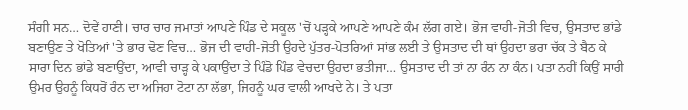ਸੰਗੀ ਸਨ… ਦੋਵੇਂ ਹਾਣੀ। ਚਾਰ ਚਾਰ ਜਮਾਤਾਂ ਆਪਣੇ ਪਿੰਡ ਦੇ ਸਕੂਲ 'ਚੋਂ ਪੜ੍ਹਕੇ ਆਪਣੇ ਆਪਣੇ ਕੰਮ ਲੱਗ ਗਏ। ਭੋਜ ਵਾਹੀ-ਜੋਤੀ ਵਿਚ, ਉਸਤਾਦ ਭਾਂਡੇ ਬਣਾਉਣ ਤੇ ਖੋਤਿਆਂ 'ਤੇ ਭਾਰ ਢੋਣ ਵਿਚ… ਭੋਜ ਦੀ ਵਾਹੀ-ਜੋਤੀ ਉਹਦੇ ਪੁੱਤਰ-ਪੋਤਰਿਆਂ ਸਾਂਭ ਲਈ ਤੇ ਉਸਤਾਦ ਦੀ ਥਾਂ ਉਹਦਾ ਭਰਾ ਚੱਕ ਤੇ ਬੈਠ ਕੇ ਸਾਰਾ ਦਿਨ ਭਾਂਡੇ ਬਣਾਉਂਦਾ, ਆਵੀ ਚਾੜ੍ਹ ਕੇ ਪਕਾਉਂਦਾ ਤੇ ਪਿੰਡੋ ਪਿੰਡ ਵੇਚਦਾ ਉਹਦਾ ਭਤੀਜਾ… ਉਸਤਾਦ ਦੀ ਤਾਂ ਨਾ ਰੰਨ ਨਾ ਕੰਨ। ਪਤਾ ਨਹੀਂ ਕਿਉਂ ਸਾਰੀ ਉਮਰ ਉਹਨੂੰ ਕਿਧਰੋਂ ਰੰਨ ਦਾ ਅਜਿਹਾ ਟੋਟਾ ਨਾ ਲੱਭਾ, ਜਿਹਨੂੰ ਘਰ ਵਾਲੀ ਆਖਦੇ ਨੇ। ਤੇ ਪਤਾ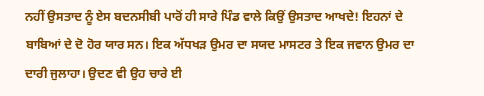ਨਹੀਂ ਉਸਤਾਦ ਨੂੰ ਏਸ ਬਦਨਸੀਬੀ ਪਾਰੋਂ ਹੀ ਸਾਰੇ ਪਿੰਡ ਵਾਲੇ ਕਿਉਂ ਉਸਤਾਦ ਆਖਦੇ! ਇਹਨਾਂ ਦੇ ਬਾਬਿਆਂ ਦੇ ਦੋ ਹੋਰ ਯਾਰ ਸਨ। ਇਕ ਅੱਧਖੜ ਉਮਰ ਦਾ ਸਯਦ ਮਾਸਟਰ ਤੇ ਇਕ ਜਵਾਨ ਉਮਰ ਦਾ ਦਾਰੀ ਜੁਲਾਹਾ। ਉਦਣ ਵੀ ਉਹ ਚਾਰੇ ਈ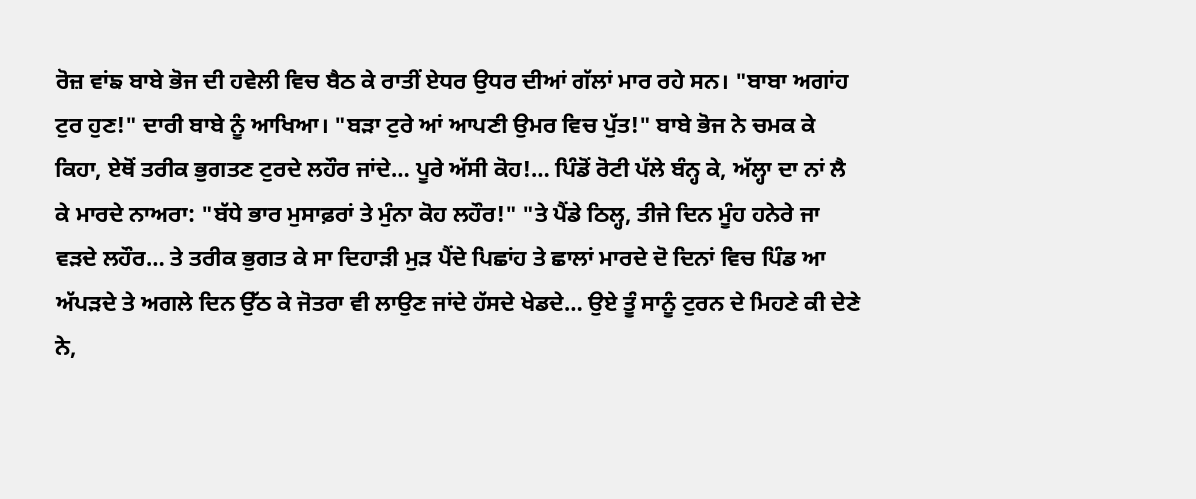ਰੋਜ਼ ਵਾਂਙ ਬਾਬੇ ਭੋਜ ਦੀ ਹਵੇਲੀ ਵਿਚ ਬੈਠ ਕੇ ਰਾਤੀਂ ਏਧਰ ਉਧਰ ਦੀਆਂ ਗੱਲਾਂ ਮਾਰ ਰਹੇ ਸਨ। "ਬਾਬਾ ਅਗਾਂਹ ਟੁਰ ਹੁਣ!" ਦਾਰੀ ਬਾਬੇ ਨੂੰ ਆਖਿਆ। "ਬੜਾ ਟੁਰੇ ਆਂ ਆਪਣੀ ਉਮਰ ਵਿਚ ਪੁੱਤ!" ਬਾਬੇ ਭੋਜ ਨੇ ਚਮਕ ਕੇ ਕਿਹਾ, ਏਥੋਂ ਤਰੀਕ ਭੁਗਤਣ ਟੁਰਦੇ ਲਹੌਰ ਜਾਂਦੇ… ਪੂਰੇ ਅੱਸੀ ਕੋਹ!… ਪਿੰਡੋਂ ਰੋਟੀ ਪੱਲੇ ਬੰਨ੍ਹ ਕੇ, ਅੱਲ੍ਹਾ ਦਾ ਨਾਂ ਲੈ ਕੇ ਮਾਰਦੇ ਨਾਅਰਾ: "ਬੱਧੇ ਭਾਰ ਮੁਸਾਫ਼ਰਾਂ ਤੇ ਮੁੰਨਾ ਕੋਹ ਲਹੌਰ!" "ਤੇ ਪੈਂਡੇ ਠਿਲ੍ਹ, ਤੀਜੇ ਦਿਨ ਮੂੰਹ ਹਨੇਰੇ ਜਾ ਵੜਦੇ ਲਹੌਰ… ਤੇ ਤਰੀਕ ਭੁਗਤ ਕੇ ਸਾ ਦਿਹਾੜੀ ਮੁੜ ਪੈਂਦੇ ਪਿਛਾਂਹ ਤੇ ਛਾਲਾਂ ਮਾਰਦੇ ਦੋ ਦਿਨਾਂ ਵਿਚ ਪਿੰਡ ਆ ਅੱਪੜਦੇ ਤੇ ਅਗਲੇ ਦਿਨ ਉੱਠ ਕੇ ਜੋਤਰਾ ਵੀ ਲਾਉਣ ਜਾਂਦੇ ਹੱਸਦੇ ਖੇਡਦੇ… ਉਏ ਤੂੰ ਸਾਨੂੰ ਟੁਰਨ ਦੇ ਮਿਹਣੇ ਕੀ ਦੇਣੇ ਨੇ,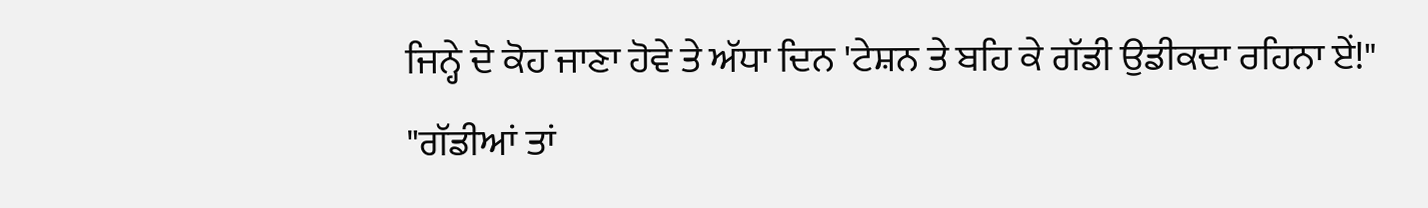ਜਿਨ੍ਹੇ ਦੋ ਕੋਹ ਜਾਣਾ ਹੋਵੇ ਤੇ ਅੱਧਾ ਦਿਨ 'ਟੇਸ਼ਨ ਤੇ ਬਹਿ ਕੇ ਗੱਡੀ ਉਡੀਕਦਾ ਰਹਿਨਾ ਏਂ!" "ਗੱਡੀਆਂ ਤਾਂ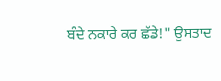ਬੰਦੇ ਨਕਾਰੇ ਕਰ ਛੱਡੇ!" ਉਸਤਾਦ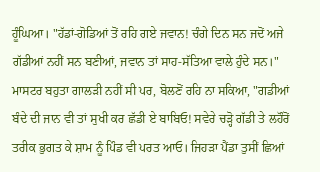ਹੂੰਘਿਆ। "ਹੱਡਾਂ-ਗੋਡਿਆਂ ਤੋਂ ਰਹਿ ਗਏ ਜਵਾਨ! ਚੰਗੇ ਦਿਨ ਸਨ ਜਦੋਂ ਅਜੇ ਗੱਡੀਆਂ ਨਹੀਂ ਸਨ ਬਣੀਆਂ, ਜਵਾਨ ਤਾਂ ਸਾਹ-ਸੱਤਿਆ ਵਾਲੇ ਹੁੰਦੇ ਸਨ।" ਮਾਸਟਰ ਬਹੁਤਾ ਗਾਲੜੀ ਨਹੀਂ ਸੀ ਪਰ, ਬੋਲਣੋਂ ਰਹਿ ਨਾ ਸਕਿਆ, "ਗਡੀਆਂ ਬੰਦੇ ਦੀ ਜਾਨ ਵੀ ਤਾਂ ਸੁਖੀ ਕਰ ਛੱਡੀ ਏ ਬਾਬਿਓ! ਸਵੇਰੇ ਚੜ੍ਹੋ ਗੱਡੀ ਤੇ ਲਹੌਰੋਂ ਤਰੀਕ ਭੁਗਤ ਕੇ ਸ਼ਾਮ ਨੂੰ ਪਿੰਡ ਵੀ ਪਰਤ ਆਓ। ਜਿਹੜਾ ਪੈਂਡਾ ਤੁਸੀਂ ਛਿਆਂ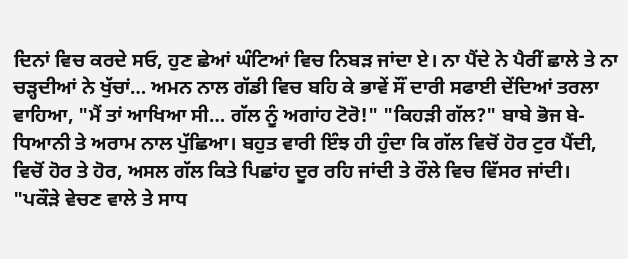ਦਿਨਾਂ ਵਿਚ ਕਰਦੇ ਸਓ, ਹੁਣ ਛੇਆਂ ਘੰਟਿਆਂ ਵਿਚ ਨਿਬੜ ਜਾਂਦਾ ਏ। ਨਾ ਪੈਂਦੇ ਨੇ ਪੈਰੀਂ ਛਾਲੇ ਤੇ ਨਾ ਚੜ੍ਹਦੀਆਂ ਨੇ ਖੁੱਚਾਂ… ਅਮਨ ਨਾਲ ਗੱਡੀ ਵਿਚ ਬਹਿ ਕੇ ਭਾਵੇਂ ਸੌਂ ਦਾਰੀ ਸਫਾਈ ਦੇਂਦਿਆਂ ਤਰਲਾ ਵਾਹਿਆ, "ਮੈਂ ਤਾਂ ਆਖਿਆ ਸੀ… ਗੱਲ ਨੂੰ ਅਗਾਂਹ ਟੋਰੋ!" "ਕਿਹੜੀ ਗੱਲ?" ਬਾਬੇ ਭੋਜ ਬੇ-ਧਿਆਨੀ ਤੇ ਅਰਾਮ ਨਾਲ ਪੁੱਛਿਆ। ਬਹੁਤ ਵਾਰੀ ਇੰਝ ਹੀ ਹੁੰਦਾ ਕਿ ਗੱਲ ਵਿਚੋਂ ਹੋਰ ਟੁਰ ਪੈਂਦੀ, ਵਿਚੋਂ ਹੋਰ ਤੇ ਹੋਰ, ਅਸਲ ਗੱਲ ਕਿਤੇ ਪਿਛਾਂਹ ਦੂਰ ਰਹਿ ਜਾਂਦੀ ਤੇ ਰੌਲੇ ਵਿਚ ਵਿੱਸਰ ਜਾਂਦੀ। "ਪਕੌੜੇ ਵੇਚਣ ਵਾਲੇ ਤੇ ਸਾਧ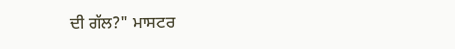ਦੀ ਗੱਲ?" ਮਾਸਟਰ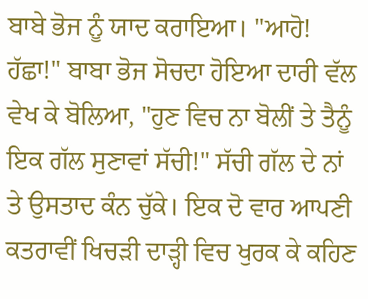ਬਾਬੇ ਭੋਜ ਨੂੰ ਯਾਦ ਕਰਾਇਆ। "ਆਹੋ! ਹੱਛਾ!" ਬਾਬਾ ਭੋਜ ਸੋਚਦਾ ਹੋਇਆ ਦਾਰੀ ਵੱਲ ਵੇਖ ਕੇ ਬੋਲਿਆ, "ਹੁਣ ਵਿਚ ਨਾ ਬੋਲੀਂ ਤੇ ਤੈਨੂੰ ਇਕ ਗੱਲ ਸੁਣਾਵਾਂ ਸੱਚੀ!" ਸੱਚੀ ਗੱਲ ਦੇ ਨਾਂ ਤੇ ਉਸਤਾਦ ਕੰਨ ਚੁੱਕੇ। ਇਕ ਦੋ ਵਾਰ ਆਪਣੀ ਕਤਰਾਵੀਂ ਖਿਚੜੀ ਦਾੜ੍ਹੀ ਵਿਚ ਖੁਰਕ ਕੇ ਕਹਿਣ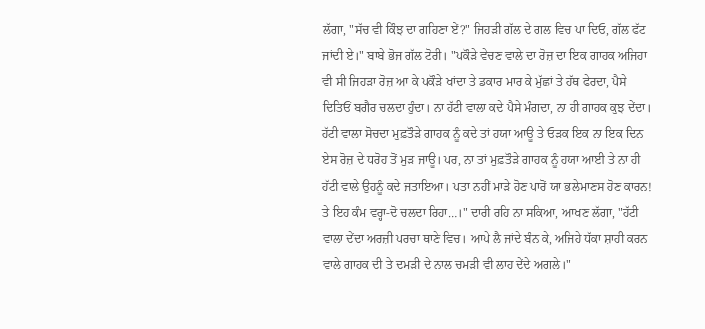ਲੱਗਾ, "ਸੱਚ ਵੀ ਕਿੰਝ ਦਾ ਗਹਿਣਾ ਏਂ?" ਜਿਹੜੀ ਗੱਲ ਦੇ ਗਲ ਵਿਚ ਪਾ ਦਿਓ, ਗੱਲ ਫੱਟ ਜਾਂਦੀ ਏ।" ਬਾਬੇ ਭੋਜ ਗੱਲ ਟੋਰੀ। "ਪਕੌੜੇ ਵੇਚਣ ਵਾਲੇ ਦਾ ਰੋਜ਼ ਦਾ ਇਕ ਗਾਹਕ ਅਜਿਹਾ ਵੀ ਸੀ ਜਿਹੜਾ ਰੋਜ਼ ਆ ਕੇ ਪਕੌੜੇ ਖਾਂਦਾ ਤੇ ਡਕਾਰ ਮਾਰ ਕੇ ਮੁੱਛਾਂ ਤੇ ਹੱਥ ਫੇਰਦਾ, ਪੈਸੇ ਦਿਤਿਓਂ ਬਗੈਰ ਚਲਦਾ ਹੁੰਦਾ। ਨਾ ਹੱਟੀ ਵਾਲਾ ਕਦੇ ਪੈਸੇ ਮੰਗਦਾ, ਨਾ ਹੀ ਗਾਹਕ ਕੁਝ ਦੇਂਦਾ। ਹੱਟੀ ਵਾਲਾ ਸੋਚਦਾ ਮੁਫ਼ਤੌੜੇ ਗਾਹਕ ਨੂੰ ਕਦੇ ਤਾਂ ਹਯਾ ਆਊ ਤੇ ਓੜਕ ਇਕ ਨਾ ਇਕ ਦਿਨ ਏਸ ਰੋਜ਼ ਦੇ ਧਰੋਹ ਤੋਂ ਮੁੜ ਜਾਊ। ਪਰ, ਨਾ ਤਾਂ ਮੁਫ਼ਤੌੜੇ ਗਾਹਕ ਨੂੰ ਹਯਾ ਆਈ ਤੇ ਨਾ ਹੀ ਹੱਟੀ ਵਾਲੇ ਉਹਨੂੰ ਕਦੇ ਜਤਾਇਆ। ਪਤਾ ਨਹੀਂ ਮਾੜੇ ਹੋਣ ਪਾਰੋਂ ਯਾ ਭਲੇਮਾਣਸ ਹੋਣ ਕਾਰਨ! ਤੇ ਇਹ ਕੰਮ ਵਰ੍ਹਾ-ਦੋ ਚਲਦਾ ਰਿਹਾ…।" ਦਾਰੀ ਰਹਿ ਨਾ ਸਕਿਆ, ਆਖਣ ਲੱਗਾ, "ਹੱਟੀ ਵਾਲਾ ਦੇਂਦਾ ਅਰਜ਼ੀ ਪਰਚਾ ਥਾਣੇ ਵਿਚ। ਆਪੇ ਲੈ ਜਾਂਦੇ ਬੰਨ ਕੇ, ਅਜਿਹੇ ਧੱਕਾ ਸ਼ਾਹੀ ਕਰਨ ਵਾਲੇ ਗਾਹਕ ਦੀ ਤੇ ਦਮੜੀ ਦੇ ਨਾਲ ਚਮੜੀ ਵੀ ਲਾਹ ਦੇਂਦੇ ਅਗਲੇ।"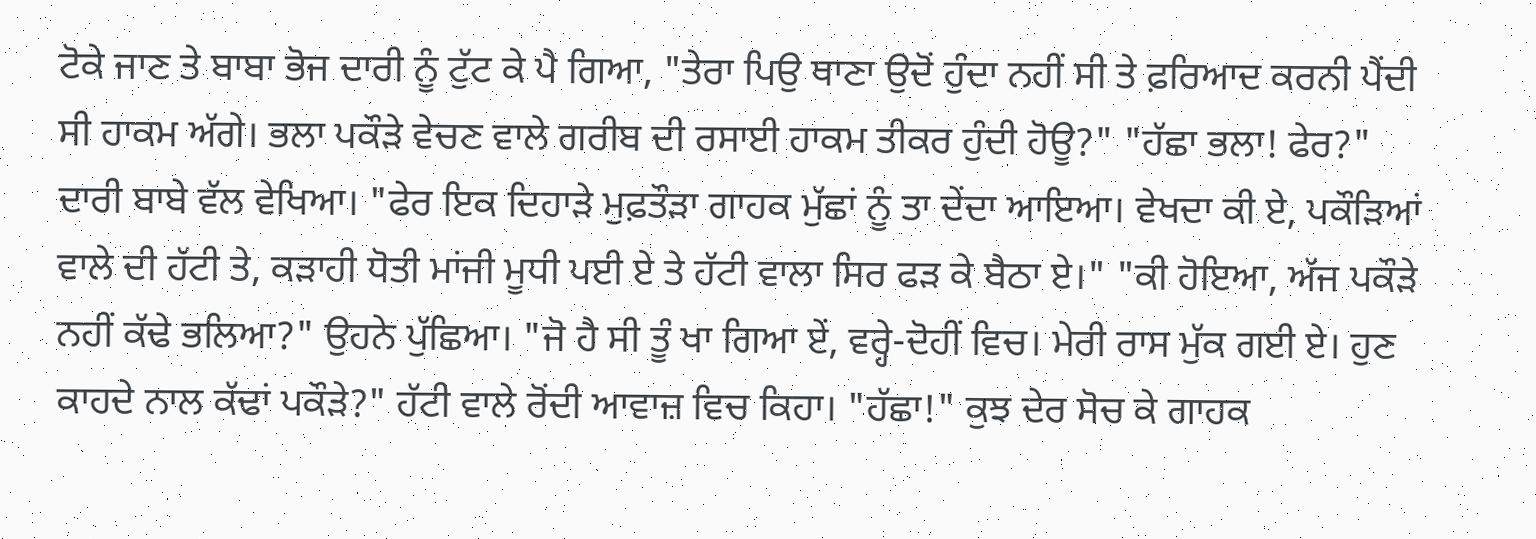ਟੋਕੇ ਜਾਣ ਤੇ ਬਾਬਾ ਭੋਜ ਦਾਰੀ ਨੂੰ ਟੁੱਟ ਕੇ ਪੈ ਗਿਆ, "ਤੇਰਾ ਪਿਉ ਥਾਣਾ ਉਦੋਂ ਹੁੰਦਾ ਨਹੀਂ ਸੀ ਤੇ ਫ਼ਰਿਆਦ ਕਰਨੀ ਪੈਂਦੀ ਸੀ ਹਾਕਮ ਅੱਗੇ। ਭਲਾ ਪਕੌੜੇ ਵੇਚਣ ਵਾਲੇ ਗਰੀਬ ਦੀ ਰਸਾਈ ਹਾਕਮ ਤੀਕਰ ਹੁੰਦੀ ਹੋਊ?" "ਹੱਛਾ ਭਲਾ! ਫੇਰ?" ਦਾਰੀ ਬਾਬੇ ਵੱਲ ਵੇਖਿਆ। "ਫੇਰ ਇਕ ਦਿਹਾੜੇ ਮੁਫ਼ਤੌੜਾ ਗਾਹਕ ਮੁੱਛਾਂ ਨੂੰ ਤਾ ਦੇਂਦਾ ਆਇਆ। ਵੇਖਦਾ ਕੀ ਏ, ਪਕੌੜਿਆਂ ਵਾਲੇ ਦੀ ਹੱਟੀ ਤੇ, ਕੜਾਹੀ ਧੋਤੀ ਮਾਂਜੀ ਮੂਧੀ ਪਈ ਏ ਤੇ ਹੱਟੀ ਵਾਲਾ ਸਿਰ ਫੜ ਕੇ ਬੈਠਾ ਏ।" "ਕੀ ਹੋਇਆ, ਅੱਜ ਪਕੌੜੇ ਨਹੀਂ ਕੱਢੇ ਭਲਿਆ?" ਉਹਨੇ ਪੁੱਛਿਆ। "ਜੋ ਹੈ ਸੀ ਤੂੰ ਖਾ ਗਿਆ ਏਂ, ਵਰ੍ਹੇ-ਦੋਹੀਂ ਵਿਚ। ਮੇਰੀ ਰਾਸ ਮੁੱਕ ਗਈ ਏ। ਹੁਣ ਕਾਹਦੇ ਨਾਲ ਕੱਢਾਂ ਪਕੌੜੇ?" ਹੱਟੀ ਵਾਲੇ ਰੋਂਦੀ ਆਵਾਜ਼ ਵਿਚ ਕਿਹਾ। "ਹੱਛਾ!" ਕੁਝ ਦੇਰ ਸੋਚ ਕੇ ਗਾਹਕ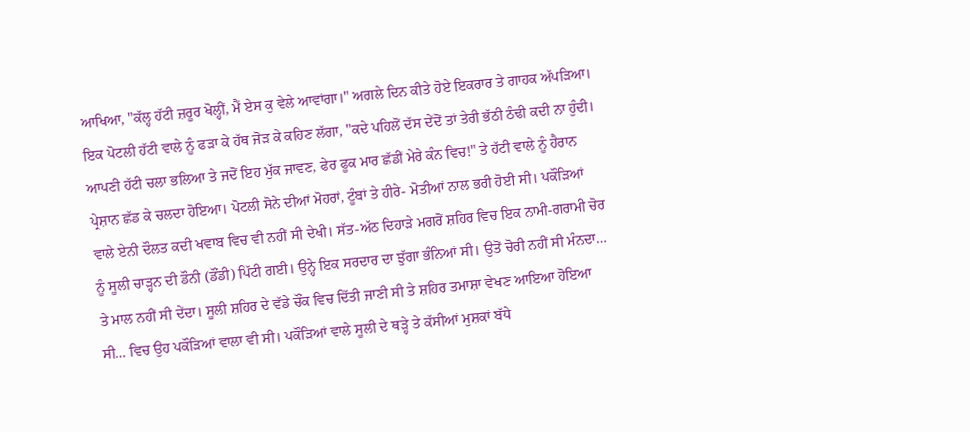ਆਖਿਆ, "ਕੱਲ੍ਹ ਹੱਟੀ ਜ਼ਰੂਰ ਖੋਲ੍ਹੀਂ, ਮੈਂ ਏਸ ਕੁ ਵੇਲੇ ਆਵਾਂਗਾ।" ਅਗਲੇ ਦਿਨ ਕੀਤੇ ਹੋਏ ਇਕਰਾਰ ਤੇ ਗਾਹਕ ਅੱਪੜਿਆ। ਇਕ ਪੋਟਲੀ ਹੱਟੀ ਵਾਲੇ ਨੂੰ ਫੜਾ ਕੇ ਹੱਥ ਜੋੜ ਕੇ ਕਹਿਣ ਲੱਗਾ, "ਕਦੇ ਪਹਿਲੋਂ ਦੱਸ ਦੇਂਦੋਂ ਤਾਂ ਤੇਰੀ ਭੱਠੀ ਠੰਢੀ ਕਦੀ ਨਾ ਹੁੰਦੀ। ਆਪਣੀ ਹੱਟੀ ਚਲਾ ਭਲਿਆ ਤੇ ਜਦੋਂ ਇਹ ਮੁੱਕ ਜਾਵਣ, ਫੇਰ ਫੂਕ ਮਾਰ ਛੱਡੀਂ ਮੇਰੇ ਕੰਨ ਵਿਚ!" ਤੇ ਹੱਟੀ ਵਾਲੇ ਨੂੰ ਹੈਰਾਨ ਪ੍ਰੇਸ਼ਾਨ ਛੱਡ ਕੇ ਚਲਦਾ ਹੋਇਆ। ਪੋਟਲੀ ਸੋਨੇ ਦੀਆਂ ਮੋਹਰਾਂ, ਟੂੰਬਾਂ ਤੇ ਹੀਰੇ- ਮੋਤੀਆਂ ਨਾਲ ਭਰੀ ਹੋਈ ਸੀ। ਪਕੌੜਿਆਂ ਵਾਲੇ ਏਨੀ ਦੌਲਤ ਕਦੀ ਖਵਾਬ ਵਿਚ ਵੀ ਨਹੀਂ ਸੀ ਦੇਖੀ। ਸੱਤ-ਅੱਠ ਦਿਹਾੜੇ ਮਗਰੋਂ ਸ਼ਹਿਰ ਵਿਚ ਇਕ ਨਾਮੀ-ਗਰਾਮੀ ਚੋਰ ਨੂੰ ਸੂਲੀ ਚਾੜ੍ਹਨ ਦੀ ਡੌਨੀ (ਡੌਂਡੀ) ਪਿੱਟੀ ਗਈ। ਉਨ੍ਹੇ ਇਕ ਸਰਦਾਰ ਦਾ ਝੁੱਗਾ ਭੰਨਿਆਂ ਸੀ। ਉਤੋਂ ਚੋਰੀ ਨਹੀਂ ਸੀ ਮੰਨਦਾ… ਤੇ ਮਾਲ ਨਹੀਂ ਸੀ ਦੇਂਦਾ। ਸੂਲੀ ਸ਼ਹਿਰ ਦੇ ਵੱਡੇ ਚੌਂਕ ਵਿਚ ਦਿੱਤੀ ਜਾਣੀ ਸੀ ਤੇ ਸ਼ਹਿਰ ਤਮਾਸ਼ਾ ਵੇਖਣ ਆਇਆ ਹੋਇਆ ਸੀ… ਵਿਚ ਉਹ ਪਕੌੜਿਆਂ ਵਾਲਾ ਵੀ ਸੀ। ਪਕੌੜਿਆਂ ਵਾਲੇ ਸੂਲੀ ਦੇ ਥੜ੍ਹੇ ਤੇ ਕੱਸੀਆਂ ਮੁਸ਼ਕਾਂ ਬੱਧੇ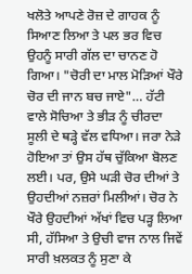ਖਲੋਤੇ ਆਪਣੇ ਰੋਜ਼ ਦੇ ਗਾਹਕ ਨੂੰ ਸਿਆਣ ਲਿਆ ਤੇ ਪਲ ਭਰ ਵਿਚ ਉਹਨੂੰ ਸਾਰੀ ਗੱਲ ਦਾ ਚਾਨਣ ਹੋ ਗਿਆ। "ਚੋਰੀ ਦਾ ਮਾਲ ਮੋੜਿਆਂ ਖੌਰੇ ਚੋਰ ਦੀ ਜਾਨ ਬਚ ਜਾਏ"… ਹੱਟੀ ਵਾਲੇ ਸੋਚਿਆ ਤੇ ਭੀੜ ਨੂੰ ਚੀਰਦਾ ਸੂਲੀ ਦੇ ਥੜ੍ਹੇ ਵੱਲ ਵਧਿਆ। ਜਰਾ ਨੇੜੇ ਹੋਇਆ ਤਾਂ ਉਸ ਹੱਥ ਚੁੱਕਿਆ ਬੋਲਣ ਲਈ। ਪਰ, ਉਸੇ ਘੜੀ ਚੋਰ ਦੀਆਂ ਤੇ ਉਹਦੀਆਂ ਨਜ਼ਰਾਂ ਮਿਲੀਆਂ। ਚੋਰ ਨੇ ਖੌਰੇ ਉਹਦੀਆਂ ਅੱਖਾਂ ਵਿਚ ਪੜ੍ਹ ਲਿਆ ਸੀ, ਹੱਸਿਆ ਤੇ ਉਚੀ ਵਾਜ ਨਾਲ ਜਿਵੇਂ ਸਾਰੀ ਖ਼ਲਕਤ ਨੂੰ ਸੁਣਾ ਕੇ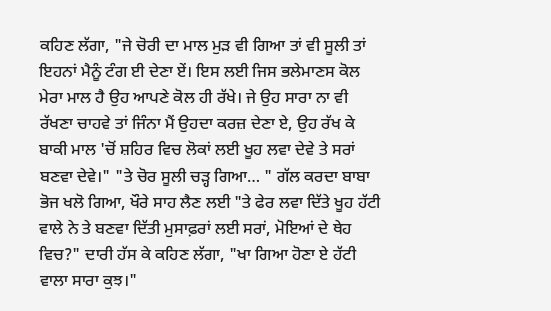ਕਹਿਣ ਲੱਗਾ, "ਜੇ ਚੋਰੀ ਦਾ ਮਾਲ ਮੁੜ ਵੀ ਗਿਆ ਤਾਂ ਵੀ ਸੂਲੀ ਤਾਂ ਇਹਨਾਂ ਮੈਨੂੰ ਟੰਗ ਈ ਦੇਣਾ ਏਂ। ਇਸ ਲਈ ਜਿਸ ਭਲੇਮਾਣਸ ਕੋਲ ਮੇਰਾ ਮਾਲ ਹੈ ਉਹ ਆਪਣੇ ਕੋਲ ਹੀ ਰੱਖੇ। ਜੇ ਉਹ ਸਾਰਾ ਨਾ ਵੀ ਰੱਖਣਾ ਚਾਹਵੇ ਤਾਂ ਜਿੰਨਾ ਮੈਂ ਉਹਦਾ ਕਰਜ਼ ਦੇਣਾ ਏ, ਉਹ ਰੱਖ ਕੇ ਬਾਕੀ ਮਾਲ 'ਚੋਂ ਸ਼ਹਿਰ ਵਿਚ ਲੋਕਾਂ ਲਈ ਖੂਹ ਲਵਾ ਦੇਵੇ ਤੇ ਸਰਾਂ ਬਣਵਾ ਦੇਵੇ।" "ਤੇ ਚੋਰ ਸੂਲੀ ਚੜ੍ਹ ਗਿਆ… " ਗੱਲ ਕਰਦਾ ਬਾਬਾ ਭੋਜ ਖਲੋ ਗਿਆ, ਖੌਰੇ ਸਾਹ ਲੈਣ ਲਈ "ਤੇ ਫੇਰ ਲਵਾ ਦਿੱਤੇ ਖੂਹ ਹੱਟੀ ਵਾਲੇ ਨੇ ਤੇ ਬਣਵਾ ਦਿੱਤੀ ਮੁਸਾਫ਼ਰਾਂ ਲਈ ਸਰਾਂ, ਮੋਇਆਂ ਦੇ ਥੇਹ ਵਿਚ?" ਦਾਰੀ ਹੱਸ ਕੇ ਕਹਿਣ ਲੱਗਾ, "ਖਾ ਗਿਆ ਹੋਣਾ ਏ ਹੱਟੀ ਵਾਲਾ ਸਾਰਾ ਕੁਝ।"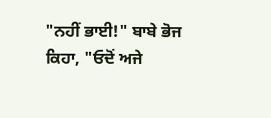"ਨਹੀਂ ਭਾਈ!" ਬਾਬੇ ਭੋਜ ਕਿਹਾ, "ਓਦੋਂ ਅਜੇ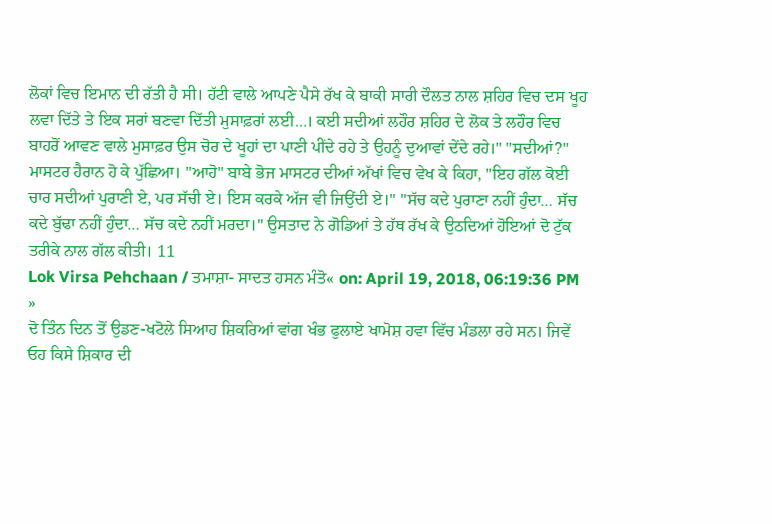ਲੋਕਾਂ ਵਿਚ ਇਮਾਨ ਦੀ ਰੱਤੀ ਹੈ ਸੀ। ਹੱਟੀ ਵਾਲੇ ਆਪਣੇ ਪੈਸੇ ਰੱਖ ਕੇ ਬਾਕੀ ਸਾਰੀ ਦੌਲਤ ਨਾਲ ਸ਼ਹਿਰ ਵਿਚ ਦਸ ਖੂਹ ਲਵਾ ਦਿੱਤੇ ਤੇ ਇਕ ਸਰਾਂ ਬਣਵਾ ਦਿੱਤੀ ਮੁਸਾਫ਼ਰਾਂ ਲਈ…। ਕਈ ਸਦੀਆਂ ਲਹੌਰ ਸ਼ਹਿਰ ਦੇ ਲੋਕ ਤੇ ਲਹੌਰ ਵਿਚ ਬਾਹਰੋਂ ਆਵਣ ਵਾਲੇ ਮੁਸਾਫ਼ਰ ਉਸ ਚੋਰ ਦੇ ਖੂਹਾਂ ਦਾ ਪਾਣੀ ਪੀਂਦੇ ਰਹੇ ਤੇ ਉਹਨੂੰ ਦੁਆਵਾਂ ਦੇਂਦੇ ਰਹੇ।" "ਸਦੀਆਂ?" ਮਾਸਟਰ ਹੈਰਾਨ ਹੋ ਕੇ ਪੁੱਛਿਆ। "ਆਹੋ" ਬਾਬੇ ਭੋਜ ਮਾਸਟਰ ਦੀਆਂ ਅੱਖਾਂ ਵਿਚ ਵੇਖ ਕੇ ਕਿਹਾ, "ਇਹ ਗੱਲ ਕੋਈ ਚਾਰ ਸਦੀਆਂ ਪੁਰਾਣੀ ਏ, ਪਰ ਸੱਚੀ ਏ। ਇਸ ਕਰਕੇ ਅੱਜ ਵੀ ਜਿਉਂਦੀ ਏ।" "ਸੱਚ ਕਦੇ ਪੁਰਾਣਾ ਨਹੀਂ ਹੁੰਦਾ… ਸੱਚ ਕਦੇ ਬੁੱਢਾ ਨਹੀਂ ਹੁੰਦਾ… ਸੱਚ ਕਦੇ ਨਹੀਂ ਮਰਦਾ।" ਉਸਤਾਦ ਨੇ ਗੋਡਿਆਂ ਤੇ ਹੱਥ ਰੱਖ ਕੇ ਉਠਦਿਆਂ ਹੋਇਆਂ ਦੋ ਟੁੱਕ ਤਰੀਕੇ ਨਾਲ ਗੱਲ ਕੀਤੀ। 11
Lok Virsa Pehchaan / ਤਮਾਸ਼ਾ- ਸਾਦਤ ਹਸਨ ਮੰਤੋ« on: April 19, 2018, 06:19:36 PM »
ਦੋ ਤਿੰਨ ਦਿਨ ਤੋਂ ਉਡਣ-ਖਟੋਲੇ ਸਿਆਹ ਸ਼ਿਕਰਿਆਂ ਵਾਂਗ ਖੰਭ ਫੁਲਾਏ ਖਾਮੋਸ਼ ਹਵਾ ਵਿੱਚ ਮੰਡਲਾ ਰਹੇ ਸਨ। ਜਿਵੇਂ ਓਹ ਕਿਸੇ ਸ਼ਿਕਾਰ ਦੀ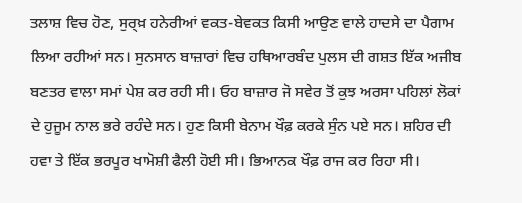ਤਲਾਸ਼ ਵਿਚ ਹੋਣ, ਸੁਰ੍ਖ਼ ਹਨੇਰੀਆਂ ਵਕਤ-ਬੇਵਕਤ ਕਿਸੀ ਆਉਣ ਵਾਲੇ ਹਾਦਸੇ ਦਾ ਪੈਗਾਮ ਲਿਆ ਰਹੀਆਂ ਸਨ। ਸੁਨਸਾਨ ਬਾਜ਼ਾਰਾਂ ਵਿਚ ਹਥਿਆਰਬੰਦ ਪੁਲਸ ਦੀ ਗਸ਼ਤ ਇੱਕ ਅਜੀਬ ਬਣਤਰ ਵਾਲਾ ਸਮਾਂ ਪੇਸ਼ ਕਰ ਰਹੀ ਸੀ। ਓਹ ਬਾਜ਼ਾਰ ਜੋ ਸਵੇਰ ਤੋਂ ਕੁਝ ਅਰਸਾ ਪਹਿਲਾਂ ਲੋਕਾਂ ਦੇ ਹੁਜੂਮ ਨਾਲ ਭਰੇ ਰਹੰਦੇ ਸਨ। ਹੁਣ ਕਿਸੀ ਬੇਨਾਮ ਖੌਫ਼ ਕਰਕੇ ਸੁੰਨ ਪਏ ਸਨ। ਸ਼ਹਿਰ ਦੀ ਹਵਾ ਤੇ ਇੱਕ ਭਰਪੂਰ ਖਾਮੋਸ਼ੀ ਫੈਲੀ ਹੋਈ ਸੀ। ਭਿਆਨਕ ਖੌਫ਼ ਰਾਜ ਕਰ ਰਿਹਾ ਸੀ।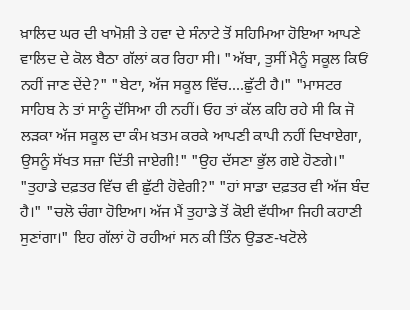ਖ਼ਾਲਿਦ ਘਰ ਦੀ ਖਾਮੋਸ਼ੀ ਤੇ ਹਵਾ ਦੇ ਸੰਨਾਟੇ ਤੋਂ ਸਹਿਮਿਆ ਹੋਇਆ ਆਪਣੇ ਵਾਲਿਦ ਦੇ ਕੋਲ ਬੈਠਾ ਗੱਲਾਂ ਕਰ ਰਿਹਾ ਸੀ। "ਅੱਬਾ, ਤੁਸੀਂ ਮੈਨੂੰ ਸਕੂਲ ਕਿਓਂ ਨਹੀਂ ਜਾਣ ਦੇਂਦੇ?" "ਬੇਟਾ, ਅੱਜ ਸਕੂਲ ਵਿੱਚ....ਛੁੱਟੀ ਹੈ।" "ਮਾਸਟਰ ਸਾਹਿਬ ਨੇ ਤਾਂ ਸਾਨੂੰ ਦੱਸਿਆ ਹੀ ਨਹੀਂ। ਓਹ ਤਾਂ ਕੱਲ ਕਹਿ ਰਹੇ ਸੀ ਕਿ ਜੋ ਲੜਕਾ ਅੱਜ ਸਕੂਲ ਦਾ ਕੰਮ ਖ਼ਤਮ ਕਰਕੇ ਆਪਣੀ ਕਾਪੀ ਨਹੀਂ ਦਿਖਾਏਗਾ, ਉਸਨੂੰ ਸੱਖਤ ਸਜ਼ਾ ਦਿੱਤੀ ਜਾਏਗੀ!" "ਉਹ ਦੱਸਣਾ ਭੁੱਲ ਗਏ ਹੋਣਗੇ।" "ਤੁਹਾਡੇ ਦਫ਼ਤਰ ਵਿੱਚ ਵੀ ਛੁੱਟੀ ਹੋਵੇਗੀ?" "ਹਾਂ ਸਾਡਾ ਦਫ਼ਤਰ ਵੀ ਅੱਜ ਬੰਦ ਹੈ।" "ਚਲੋ ਚੰਗਾ ਹੋਇਆ। ਅੱਜ ਮੈਂ ਤੁਹਾਡੇ ਤੋਂ ਕੋਈ ਵੱਧੀਆ ਜਿਹੀ ਕਹਾਣੀ ਸੁਣਾਂਗਾ।" ਇਹ ਗੱਲਾਂ ਹੋ ਰਹੀਆਂ ਸਨ ਕੀ ਤਿੰਨ ਉਡਣ-ਖਟੋਲੇ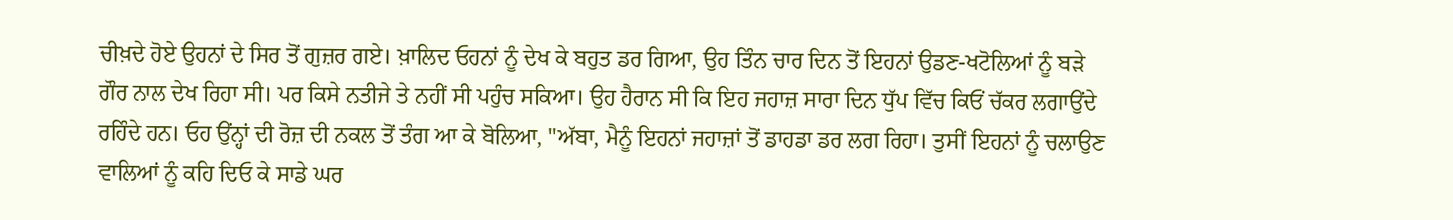ਚੀਖ਼ਦੇ ਹੋਏ ਉਹਨਾਂ ਦੇ ਸਿਰ ਤੋਂ ਗੁਜ਼ਰ ਗਏ। ਖ਼ਾਲਿਦ ਓਹਨਾਂ ਨੂੰ ਦੇਖ ਕੇ ਬਹੁਤ ਡਰ ਗਿਆ, ਉਹ ਤਿੰਨ ਚਾਰ ਦਿਨ ਤੋਂ ਇਹਨਾਂ ਉਡਣ-ਖਟੋਲਿਆਂ ਨੂੰ ਬੜੇ ਗੌਰ ਨਾਲ ਦੇਖ ਰਿਹਾ ਸੀ। ਪਰ ਕਿਸੇ ਨਤੀਜੇ ਤੇ ਨਹੀਂ ਸੀ ਪਹੁੰਚ ਸਕਿਆ। ਉਹ ਹੈਰਾਨ ਸੀ ਕਿ ਇਹ ਜਹਾਜ਼ ਸਾਰਾ ਦਿਨ ਧੁੱਪ ਵਿੱਚ ਕਿਓਂ ਚੱਕਰ ਲਗਾਉਂਦੇ ਰਹਿੰਦੇ ਹਨ। ਓਹ ਉਂਨ੍ਹਾਂ ਦੀ ਰੋਜ਼ ਦੀ ਨਕਲ ਤੋਂ ਤੰਗ ਆ ਕੇ ਬੋਲਿਆ, "ਅੱਬਾ, ਮੈਨੂੰ ਇਹਨਾਂ ਜਹਾਜ਼ਾਂ ਤੋਂ ਡਾਹਡਾ ਡਰ ਲਗ ਰਿਹਾ। ਤੁਸੀਂ ਇਹਨਾਂ ਨੂੰ ਚਲਾਉਣ ਵਾਲਿਆਂ ਨੂੰ ਕਹਿ ਦਿਓ ਕੇ ਸਾਡੇ ਘਰ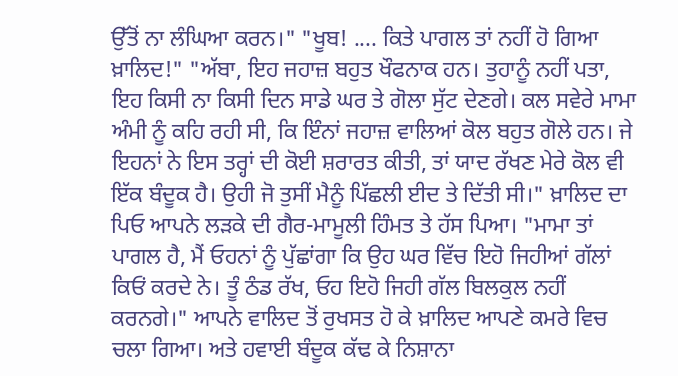ਉੱਤੋਂ ਨਾ ਲੰਘਿਆ ਕਰਨ।" "ਖੂਬ! .... ਕਿਤੇ ਪਾਗਲ ਤਾਂ ਨਹੀਂ ਹੋ ਗਿਆ ਖ਼ਾਲਿਦ!" "ਅੱਬਾ, ਇਹ ਜਹਾਜ਼ ਬਹੁਤ ਖੌਫਨਾਕ ਹਨ। ਤੁਹਾਨੂੰ ਨਹੀਂ ਪਤਾ, ਇਹ ਕਿਸੀ ਨਾ ਕਿਸੀ ਦਿਨ ਸਾਡੇ ਘਰ ਤੇ ਗੋਲਾ ਸੁੱਟ ਦੇਣਗੇ। ਕਲ ਸਵੇਰੇ ਮਾਮਾ ਅੰਮੀ ਨੂੰ ਕਹਿ ਰਹੀ ਸੀ, ਕਿ ਇੰਨਾਂ ਜਹਾਜ਼ ਵਾਲਿਆਂ ਕੋਲ ਬਹੁਤ ਗੋਲੇ ਹਨ। ਜੇ ਇਹਨਾਂ ਨੇ ਇਸ ਤਰ੍ਹਾਂ ਦੀ ਕੋਈ ਸ਼ਰਾਰਤ ਕੀਤੀ, ਤਾਂ ਯਾਦ ਰੱਖਣ ਮੇਰੇ ਕੋਲ ਵੀ ਇੱਕ ਬੰਦੂਕ ਹੈ। ਉਹੀ ਜੋ ਤੁਸੀਂ ਮੈਨੂੰ ਪਿੱਛਲੀ ਈਦ ਤੇ ਦਿੱਤੀ ਸੀ।" ਖ਼ਾਲਿਦ ਦਾ ਪਿਓ ਆਪਨੇ ਲੜਕੇ ਦੀ ਗੈਰ-ਮਾਮੂਲੀ ਹਿੰਮਤ ਤੇ ਹੱਸ ਪਿਆ। "ਮਾਮਾ ਤਾਂ ਪਾਗਲ ਹੈ, ਮੈਂ ਓਹਨਾਂ ਨੂੰ ਪੁੱਛਾਂਗਾ ਕਿ ਉਹ ਘਰ ਵਿੱਚ ਇਹੋ ਜਿਹੀਆਂ ਗੱਲਾਂ ਕਿਓਂ ਕਰਦੇ ਨੇ। ਤੂੰ ਠੰਡ ਰੱਖ, ਓਹ ਇਹੋ ਜਿਹੀ ਗੱਲ ਬਿਲਕੁਲ ਨਹੀਂ ਕਰਨਗੇ।" ਆਪਨੇ ਵਾਲਿਦ ਤੋਂ ਰੁਖਸਤ ਹੋ ਕੇ ਖ਼ਾਲਿਦ ਆਪਣੇ ਕਮਰੇ ਵਿਚ ਚਲਾ ਗਿਆ। ਅਤੇ ਹਵਾਈ ਬੰਦੂਕ ਕੱਢ ਕੇ ਨਿਸ਼ਾਨਾ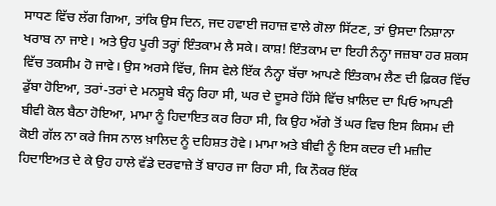ਸਾਧਣ ਵਿੱਚ ਲੱਗ ਗਿਆ, ਤਾਂਕਿ ਉਸ ਦਿਨ, ਜਦ ਹਵਾਈ ਜਹਾਜ਼ ਵਾਲੇ ਗੋਲਾ ਸਿੱਟਣ, ਤਾਂ ਉਸਦਾ ਨਿਸ਼ਾਨਾ ਖਰਾਬ ਨਾ ਜਾਏ। ਅਤੇ ਉਹ ਪੂਰੀ ਤਰ੍ਹਾਂ ਇੰਤਕਾਮ ਲੈ ਸਕੇ। ਕਾਸ਼! ਇੰਤਕਾਮ ਦਾ ਇਹੀ ਨੰਨ੍ਹਾ ਜਜ਼ਬਾ ਹਰ ਸ਼ਕਸ ਵਿੱਚ ਤਕਸੀਮ ਹੋ ਜਾਵੇ। ਉਸ ਅਰਸੇ ਵਿੱਚ, ਜਿਸ ਵੇਲੇ ਇੱਕ ਨੰਨ੍ਹਾ ਬੱਚਾ ਆਪਣੇ ਇੰਤਕਾਮ ਲੈਣ ਦੀ ਫ਼ਿਕਰ ਵਿੱਚ ਡੁੱਬਾ ਹੋਇਆ, ਤਰਾਂ-ਤਰਾਂ ਦੇ ਮਨਸੂਬੇ ਬੰਨ੍ਹ ਰਿਹਾ ਸੀ, ਘਰ ਦੇ ਦੂਸਰੇ ਹਿੱਸੇ ਵਿੱਚ ਖ਼ਾਲਿਦ ਦਾ ਪਿਓ ਆਪਣੀ ਬੀਵੀ ਕੋਲ ਬੈਠਾ ਹੋਇਆ, ਮਾਮਾ ਨੂੰ ਹਿਦਾਇਤ ਕਰ ਰਿਹਾ ਸੀ, ਕਿ ਉਹ ਅੱਗੇ ਤੋਂ ਘਰ ਵਿਚ ਇਸ ਕਿਸਮ ਦੀ ਕੋਈ ਗੱਲ ਨਾ ਕਰੇ ਜਿਸ ਨਾਲ ਖ਼ਾਲਿਦ ਨੂੰ ਦਹਿਸ਼ਤ ਹੋਵੇ। ਮਾਮਾ ਅਤੇ ਬੀਵੀ ਨੂੰ ਇਸ ਕਦਰ ਦੀ ਮਜ਼ੀਦ ਹਿਦਾਇਅਤ ਦੇ ਕੇ ਉਹ ਹਾਲੇ ਵੱਡੇ ਦਰਵਾਜ਼ੇ ਤੋਂ ਬਾਹਰ ਜਾ ਰਿਹਾ ਸੀ, ਕਿ ਨੌਕਰ ਇੱਕ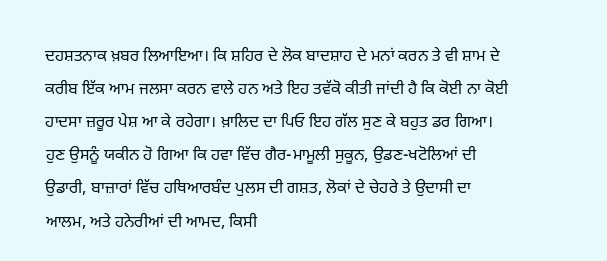ਦਹਸ਼ਤਨਾਕ ਖ਼ਬਰ ਲਿਆਇਆ। ਕਿ ਸ਼ਹਿਰ ਦੇ ਲੋਕ ਬਾਦਸ਼ਾਹ ਦੇ ਮਨਾਂ ਕਰਨ ਤੇ ਵੀ ਸ਼ਾਮ ਦੇ ਕਰੀਬ ਇੱਕ ਆਮ ਜਲਸਾ ਕਰਨ ਵਾਲੇ ਹਨ ਅਤੇ ਇਹ ਤਵੱਕੋ ਕੀਤੀ ਜਾਂਦੀ ਹੈ ਕਿ ਕੋਈ ਨਾ ਕੋਈ ਹਾਦਸਾ ਜ਼ਰੂਰ ਪੇਸ਼ ਆ ਕੇ ਰਹੇਗਾ। ਖ਼ਾਲਿਦ ਦਾ ਪਿਓ ਇਹ ਗੱਲ ਸੁਣ ਕੇ ਬਹੁਤ ਡਰ ਗਿਆ। ਹੁਣ ਉਸਨੂੰ ਯਕੀਨ ਹੋ ਗਿਆ ਕਿ ਹਵਾ ਵਿੱਚ ਗੈਰ-ਮਾਮੂਲੀ ਸੁਕੂਨ, ਉਡਣ-ਖਟੋਲਿਆਂ ਦੀ ਉਡਾਰੀ, ਬਾਜ਼ਾਰਾਂ ਵਿੱਚ ਹਥਿਆਰਬੰਦ ਪੁਲਸ ਦੀ ਗਸ਼ਤ, ਲੋਕਾਂ ਦੇ ਚੇਹਰੇ ਤੇ ਉਦਾਸੀ ਦਾ ਆਲਮ, ਅਤੇ ਹਨੇਰੀਆਂ ਦੀ ਆਮਦ, ਕਿਸੀ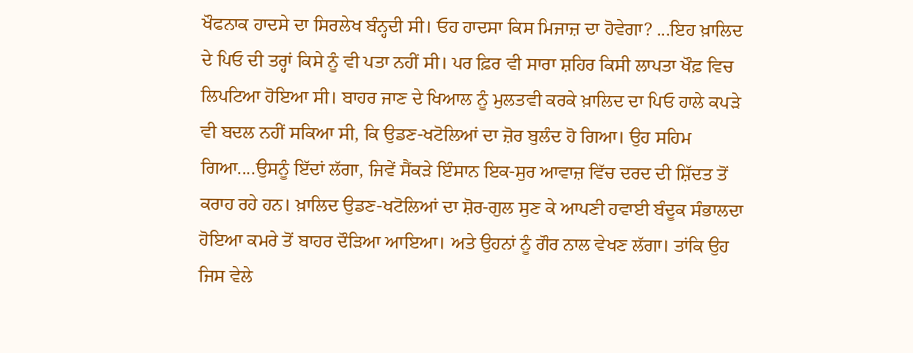ਖੌਫਨਾਕ ਹਾਦਸੇ ਦਾ ਸਿਰਲੇਖ ਬੰਨ੍ਹਦੀ ਸੀ। ਓਹ ਹਾਦਸਾ ਕਿਸ ਮਿਜਾਜ਼ ਦਾ ਹੋਵੇਗਾ? ...ਇਹ ਖ਼ਾਲਿਦ ਦੇ ਪਿਓ ਦੀ ਤਰ੍ਹਾਂ ਕਿਸੇ ਨੂੰ ਵੀ ਪਤਾ ਨਹੀਂ ਸੀ। ਪਰ ਫ਼ਿਰ ਵੀ ਸਾਰਾ ਸ਼ਹਿਰ ਕਿਸੀ ਲਾਪਤਾ ਖੌਫ਼ ਵਿਚ ਲਿਪਟਿਆ ਹੋਇਆ ਸੀ। ਬਾਹਰ ਜਾਣ ਦੇ ਖਿਆਲ ਨੂੰ ਮੁਲਤਵੀ ਕਰਕੇ ਖ਼ਾਲਿਦ ਦਾ ਪਿਓ ਹਾਲੇ ਕਪੜੇ ਵੀ ਬਦਲ ਨਹੀਂ ਸਕਿਆ ਸੀ, ਕਿ ਉਡਣ-ਖਟੋਲਿਆਂ ਦਾ ਜ਼ੋਰ ਬੁਲੰਦ ਹੋ ਗਿਆ। ਉਹ ਸਹਿਮ ਗਿਆ....ਉਸਨੂੰ ਇੱਦਾਂ ਲੱਗਾ, ਜਿਵੇਂ ਸੈਂਕੜੇ ਇੰਸਾਨ ਇਕ-ਸੁਰ ਆਵਾਜ਼ ਵਿੱਚ ਦਰਦ ਦੀ ਸ਼ਿੱਦਤ ਤੋਂ ਕਰਾਹ ਰਹੇ ਹਨ। ਖ਼ਾਲਿਦ ਉਡਣ-ਖਟੋਲਿਆਂ ਦਾ ਸ਼ੋਰ-ਗੁਲ ਸੁਣ ਕੇ ਆਪਣੀ ਹਵਾਈ ਬੰਦੂਕ ਸੰਭਾਲਦਾ ਹੋਇਆ ਕਮਰੇ ਤੋਂ ਬਾਹਰ ਦੌੜਿਆ ਆਇਆ। ਅਤੇ ਉਹਨਾਂ ਨੂੰ ਗੌਰ ਨਾਲ ਵੇਖਣ ਲੱਗਾ। ਤਾਂਕਿ ਉਹ ਜਿਸ ਵੇਲੇ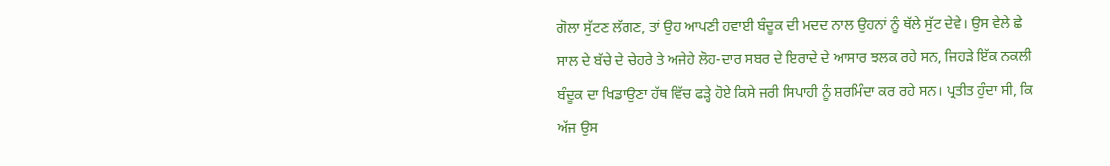ਗੋਲਾ ਸੁੱਟਣ ਲੱਗਣ, ਤਾਂ ਉਹ ਆਪਣੀ ਹਵਾਈ ਬੰਦੂਕ ਦੀ ਮਦਦ ਨਾਲ ਉਹਨਾਂ ਨੂੰ ਥੱਲੇ ਸੁੱਟ ਦੇਵੇ। ਉਸ ਵੇਲੇ ਛੇ ਸਾਲ ਦੇ ਬੱਚੇ ਦੇ ਚੇਹਰੇ ਤੇ ਅਜੇਹੇ ਲੋਹ-ਦਾਰ ਸਬਰ ਦੇ ਇਰਾਦੇ ਦੇ ਆਸਾਰ ਝਲਕ ਰਹੇ ਸਨ, ਜਿਹੜੇ ਇੱਕ ਨਕਲੀ ਬੰਦੂਕ ਦਾ ਖਿਡਾਉਣਾ ਹੱਥ ਵਿੱਚ ਫੜ੍ਹੇ ਹੋਏ ਕਿਸੇ ਜਰੀ ਸਿਪਾਹੀ ਨੂੰ ਸ਼ਰਮਿੰਦਾ ਕਰ ਰਹੇ ਸਨ। ਪ੍ਰਤੀਤ ਹੁੰਦਾ ਸੀ, ਕਿ ਅੱਜ ਉਸ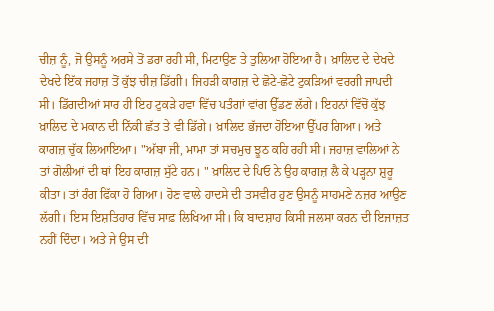ਚੀਜ਼ ਨੂੰ, ਜੋ ਉਸਨੂੰ ਅਰਸੇ ਤੋਂ ਡਰਾ ਰਹੀ ਸੀ, ਮਿਟਾਉਣ ਤੇ ਤੁਲਿਆ ਹੋਇਆ ਹੈ। ਖ਼ਾਲਿਦ ਦੇ ਦੇਖਦੇ ਦੇਖਦੇ ਇੱਕ ਜਹਾਜ਼ ਤੋਂ ਕੁੱਝ ਚੀਜ਼ ਡਿੱਗੀ। ਜਿਹੜੀ ਕਾਗਜ਼ ਦੇ ਛੋਟੇ-ਛੋਟੇ ਟੁਕੜਿਆਂ ਵਰਗੀ ਜਾਪਦੀ ਸੀ। ਡਿੱਗਦੀਆਂ ਸਾਰ ਹੀ ਇਹ ਟੁਕੜੇ ਹਵਾ ਵਿੱਚ ਪਤੰਗਾਂ ਵਾਂਗ ਉੱਡਣ ਲੱਗੇ। ਇਹਨਾਂ ਵਿੱਚੋਂ ਕੁੱਝ ਖ਼ਾਲਿਦ ਦੇ ਮਕਾਨ ਦੀ ਨਿੱਕੀ ਛੱਤ ਤੇ ਵੀ ਡਿੱਗੇ। ਖ਼ਾਲਿਦ ਭੱਜਦਾ ਹੋਇਆ ਉੱਪਰ ਗਿਆ। ਅਤੇ ਕਾਗਜ਼ ਚੁੱਕ ਲਿਆਇਆ। "ਅੱਬਾ ਜੀ, ਮਾਮਾ ਤਾਂ ਸਚਮੁਚ ਝੂਠ ਕਹਿ ਰਹੀ ਸੀ। ਜਹਾਜ਼ ਵਾਲਿਆਂ ਨੇ ਤਾਂ ਗੋਲੀਆਂ ਦੀ ਥਾਂ ਇਹ ਕਾਗਜ਼ ਸੁੱਟੇ ਹਨ। " ਖ਼ਾਲਿਦ ਦੇ ਪਿਓ ਨੇ ਉਹ ਕਾਗਜ਼ ਲੈ ਕੇ ਪੜ੍ਹਨਾ ਸ਼ੁਰੂ ਕੀਤਾ। ਤਾਂ ਰੰਗ ਫਿੱਕਾ ਹੋ ਗਿਆ। ਹੋਣ ਵਾਲੇ ਹਾਦਸੇ ਦੀ ਤਸਵੀਰ ਹੁਣ ਉਸਨੂੰ ਸਾਹਮਣੇ ਨਜ਼ਰ ਆਉਣ ਲੱਗੀ। ਇਸ ਇਸ਼ਤਿਹਾਰ ਵਿੱਚ ਸਾਫ਼ ਲਿਖਿਆ ਸੀ। ਕਿ ਬਾਦਸ਼ਾਹ ਕਿਸੀ ਜਲਸਾ ਕਰਨ ਦੀ ਇਜਾਜ਼ਤ ਨਹੀਂ ਦਿੰਦਾ। ਅਤੇ ਜੇ ਉਸ ਦੀ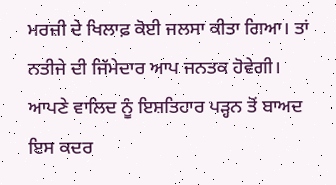ਮਰਜ਼ੀ ਦੇ ਖਿਲਾਫ਼ ਕੋਈ ਜਲਸਾ ਕੀਤਾ ਗਿਆ। ਤਾਂ ਨਤੀਜੇ ਦੀ ਜਿੱਮੇਦਾਰ ਆਪ ਜਨਤਕ ਹੋਵੇਗੀ। ਆਪਣੇ ਵਾਲਿਦ ਨੂੰ ਇਸ਼ਤਿਹਾਰ ਪੜ੍ਹਨ ਤੋਂ ਬਾਅਦ ਇਸ ਕਦਰ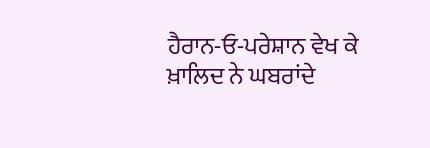ਹੈਰਾਨ-ਓ-ਪਰੇਸ਼ਾਨ ਵੇਖ ਕੇ ਖ਼ਾਲਿਦ ਨੇ ਘਬਰਾਂਦੇ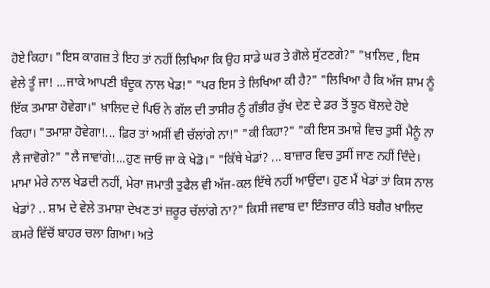ਹੋਏ ਕਿਹਾ। "ਇਸ ਕਾਗਜ਼ ਤੇ ਇਹ ਤਾਂ ਨਹੀਂ ਲਿਖਿਆ ਕਿ ਉਹ ਸਾਡੇ ਘਰ ਤੇ ਗੋਲੇ ਸੁੱਟਣਗੇ?" "ਖ਼ਾਲਿਦ , ਇਸ ਵੇਲੇ ਤੂੰ ਜਾ! ...ਜਾਕੇ ਆਪਣੀ ਬੰਦੂਕ ਨਾਲ ਖੇਡ!" "ਪਰ ਇਸ ਤੇ ਲਿਖਿਆ ਕੀ ਹੈ?" "ਲਿਖਿਆ ਹੈ ਕਿ ਅੱਜ ਸ਼ਾਮ ਨੂੰ ਇੱਕ ਤਮਾਸ਼ਾ ਹੋਵੇਗਾ।" ਖ਼ਾਲਿਦ ਦੇ ਪਿਓ ਨੇ ਗੱਲ ਦੀ ਤਾਸੀਰ ਨੂੰ ਗੰਭੀਰ ਰੁੱਖ ਦੇਣ ਦੇ ਡਰ ਤੋਂ ਝੂਠ ਬੋਲਦੇ ਹੋਏ ਕਿਹਾ। "ਤਮਾਸ਼ਾ ਹੋਵੇਗਾ!... ਫ਼ਿਰ ਤਾਂ ਅਸੀਂ ਵੀ ਚੱਲਾਂਗੇ ਨਾ!" "ਕੀ ਕਿਹਾ?" "ਕੀ ਇਸ ਤਮਾਸ਼ੇ ਵਿਚ ਤੁਸੀਂ ਮੈਨੂੰ ਨਾ ਲੈ ਜਾਵੋਗੇ?" "ਲੈ ਜਾਵਾਂਗੇ!...ਹੁਣ ਜਾਓ ਜਾ ਕੇ ਖੇਡੋ।" "ਕਿੱਥੇ ਖੇਡਾਂ? ... ਬਾਜ਼ਾਰ ਵਿਚ ਤੁਸੀਂ ਜਾਣ ਨਹੀਂ ਦਿੰਦੇ। ਮਾਮਾ ਮੇਰੇ ਨਾਲ ਖੇਡਦੀ ਨਹੀਂ, ਮੇਰਾ ਜਮਾਤੀ ਤੁਫੈਲ ਵੀ ਅੱਜ-ਕਲ ਇੱਥੇ ਨਹੀਂ ਆਉਂਦਾ। ਹੁਣ ਮੈਂ ਖੇਡਾਂ ਤਾਂ ਕਿਸ ਨਾਲ ਖੇਡਾਂ? .. ਸ਼ਾਮ ਦੇ ਵੇਲੇ ਤਮਾਸ਼ਾ ਦੇਖਣ ਤਾਂ ਜ਼ਰੂਰ ਚੱਲਾਂਗੇ ਨਾ?" ਕਿਸੀ ਜਵਾਬ ਦਾ ਇੰਤਜ਼ਾਰ ਕੀਤੇ ਬਗੈਰ ਖ਼ਾਲਿਦ ਕਮਰੇ ਵਿੱਚੋਂ ਬਾਹਰ ਚਲਾ ਗਿਆ। ਅਤੇ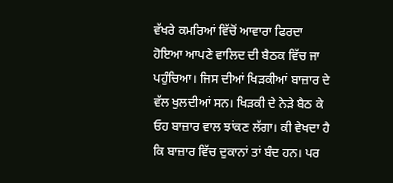ਵੱਖਰੇ ਕਮਰਿਆਂ ਵਿੱਚੋਂ ਆਵਾਰਾ ਫਿਰਦਾ ਹੋਇਆ ਆਪਣੇ ਵਾਲਿਦ ਦੀ ਬੈਠਕ ਵਿੱਚ ਜਾ ਪਹੁੰਚਿਆ। ਜਿਸ ਦੀਆਂ ਖਿੜਕੀਆਂ ਬਾਜ਼ਾਰ ਦੇ ਵੱਲ ਖੁਲਦੀਆਂ ਸਨ। ਖਿੜਕੀ ਦੇ ਨੇੜੇ ਬੈਠ ਕੇ ਓਹ ਬਾਜ਼ਾਰ ਵਾਲ ਝਾਂਕਣ ਲੱਗਾ। ਕੀ ਵੇਖਦਾ ਹੈ ਕਿ ਬਾਜ਼ਾਰ ਵਿੱਚ ਦੁਕਾਨਾਂ ਤਾਂ ਬੰਦ ਹਨ। ਪਰ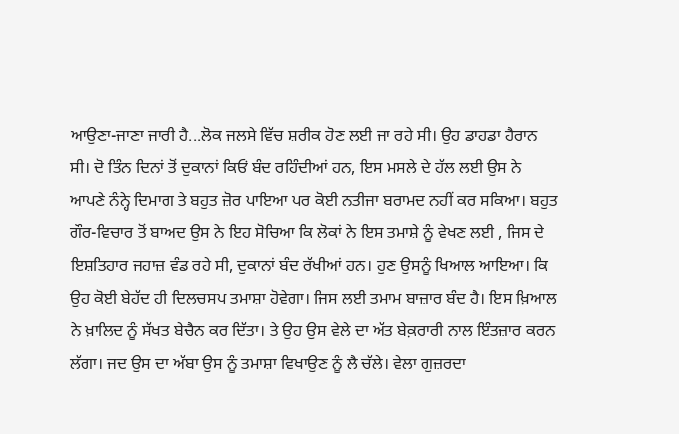ਆਉਣਾ-ਜਾਣਾ ਜਾਰੀ ਹੈ...ਲੋਕ ਜਲਸੇ ਵਿੱਚ ਸ਼ਰੀਕ ਹੋਣ ਲਈ ਜਾ ਰਹੇ ਸੀ। ਉਹ ਡਾਹਡਾ ਹੈਰਾਨ ਸੀ। ਦੋ ਤਿੰਨ ਦਿਨਾਂ ਤੋਂ ਦੁਕਾਨਾਂ ਕਿਓਂ ਬੰਦ ਰਹਿੰਦੀਆਂ ਹਨ, ਇਸ ਮਸਲੇ ਦੇ ਹੱਲ ਲਈ ਉਸ ਨੇ ਆਪਣੇ ਨੰਨ੍ਹੇ ਦਿਮਾਗ ਤੇ ਬਹੁਤ ਜ਼ੋਰ ਪਾਇਆ ਪਰ ਕੋਈ ਨਤੀਜਾ ਬਰਾਮਦ ਨਹੀਂ ਕਰ ਸਕਿਆ। ਬਹੁਤ ਗੌਰ-ਵਿਚਾਰ ਤੋਂ ਬਾਅਦ ਉਸ ਨੇ ਇਹ ਸੋਚਿਆ ਕਿ ਲੋਕਾਂ ਨੇ ਇਸ ਤਮਾਸ਼ੇ ਨੂੰ ਵੇਖਣ ਲਈ , ਜਿਸ ਦੇ ਇਸ਼ਤਿਹਾਰ ਜਹਾਜ਼ ਵੰਡ ਰਹੇ ਸੀ, ਦੁਕਾਨਾਂ ਬੰਦ ਰੱਖੀਆਂ ਹਨ। ਹੁਣ ਉਸਨੂੰ ਖਿਆਲ ਆਇਆ। ਕਿ ਉਹ ਕੋਈ ਬੇਹੱਦ ਹੀ ਦਿਲਚਸਪ ਤਮਾਸ਼ਾ ਹੋਵੇਗਾ। ਜਿਸ ਲਈ ਤਮਾਮ ਬਾਜ਼ਾਰ ਬੰਦ ਹੈ। ਇਸ ਖ਼ਿਆਲ ਨੇ ਖ਼ਾਲਿਦ ਨੂੰ ਸੱਖਤ ਬੇਚੈਨ ਕਰ ਦਿੱਤਾ। ਤੇ ਉਹ ਉਸ ਵੇਲੇ ਦਾ ਅੱਤ ਬੇਕ਼ਰਾਰੀ ਨਾਲ ਇੰਤਜ਼ਾਰ ਕਰਨ ਲੱਗਾ। ਜਦ ਉਸ ਦਾ ਅੱਬਾ ਉਸ ਨੂੰ ਤਮਾਸ਼ਾ ਵਿਖਾਉਣ ਨੂੰ ਲੈ ਚੱਲੇ। ਵੇਲਾ ਗੁਜ਼ਰਦਾ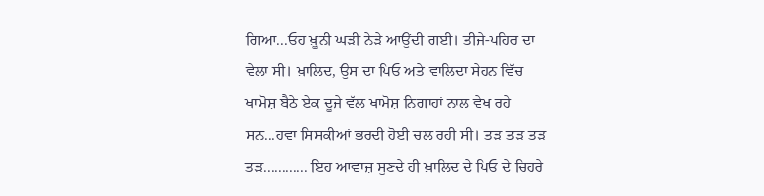ਗਿਆ...ਓਹ ਖ਼ੂਨੀ ਘੜੀ ਨੇੜੇ ਆਉਂਦੀ ਗਈ। ਤੀਜੇ-ਪਹਿਰ ਦਾ ਵੇਲਾ ਸੀ। ਖ਼ਾਲਿਦ, ਉਸ ਦਾ ਪਿਓ ਅਤੇ ਵਾਲਿਦਾ ਸੇਹਨ ਵਿੱਚ ਖਾਮੋਸ਼ ਬੈਠੇ ਏਕ ਦੂਜੇ ਵੱਲ ਖਾਮੋਸ਼ ਨਿਗਾਹਾਂ ਨਾਲ ਵੇਖ ਰਹੇ ਸਨ...ਹਵਾ ਸਿਸਕੀਆਂ ਭਰਦੀ ਹੋਈ ਚਲ ਰਹੀ ਸੀ। ਤੜ ਤੜ ਤੜ ਤੜ............ ਇਹ ਆਵਾਜ਼ ਸੁਣਦੇ ਹੀ ਖ਼ਾਲਿਦ ਦੇ ਪਿਓ ਦੇ ਚਿਹਰੇ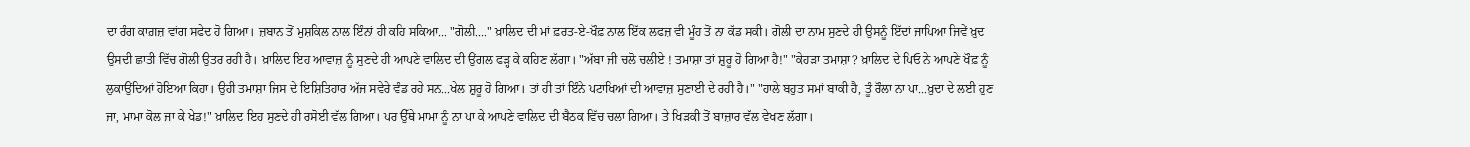ਦਾ ਰੰਗ ਕਾਗ਼ਜ਼ ਵਾਂਗ ਸਫੇਦ ਹੋ ਗਿਆ। ਜ਼ਬਾਨ ਤੋਂ ਮੁਸ਼ਕਿਲ ਨਾਲ ਇੰਨਾਂ ਹੀ ਕਹਿ ਸਕਿਆ... "ਗੋਲੀ...." ਖ਼ਾਲਿਦ ਦੀ ਮਾਂ ਫ਼ਰਤ-ਏ-ਖੌਫ਼ ਨਾਲ ਇੱਕ ਲਫਜ਼ ਵੀ ਮੂੰਹ ਤੋਂ ਨਾ ਕੱਡ ਸਕੀ। ਗੋਲੀ ਦਾ ਨਾਮ ਸੁਣਦੇ ਹੀ ਉਸਨੂੰ ਇੱਦਾਂ ਜਾਪਿਆ ਜਿਵੇਂ ਖ਼ੁਦ ਉਸਦੀ ਛਾਤੀ ਵਿੱਚ ਗੋਲੀ ਉਤਰ ਰਹੀ ਹੈ। ਖ਼ਾਲਿਦ ਇਹ ਆਵਾਜ਼ ਨੂੰ ਸੁਣਦੇ ਹੀ ਆਪਣੇ ਵਾਲਿਦ ਦੀ ਉਂਗਲ ਫੜ੍ਹ ਕੇ ਕਹਿਣ ਲੱਗਾ। "ਅੱਬਾ ਜੀ ਚਲੋ ਚਲੀਏ ! ਤਮਾਸ਼ਾ ਤਾਂ ਸ਼ੁਰੂ ਹੋ ਗਿਆ ਹੈ!" "ਕੇਹੜਾ ਤਮਾਸ਼ਾ? ਖ਼ਾਲਿਦ ਦੇ ਪਿਓ ਨੇ ਆਪਣੇ ਖੌਫ਼ ਨੂੰ ਲੁਕਾਉਂਦਿਆਂ ਹੋਇਆ ਕਿਹਾ। ਉਹੀ ਤਮਾਸ਼ਾ ਜਿਸ ਦੇ ਇਸ਼ਿਤਿਹਾਰ ਅੱਜ ਸਵੇਰੇ ਵੰਡ ਰਹੇ ਸਨ...ਖੇਲ ਸ਼ੁਰੂ ਹੋ ਗਿਆ। ਤਾਂ ਹੀ ਤਾਂ ਇੰਨੇ ਪਟਾਖਿਆਂ ਦੀ ਆਵਾਜ਼ ਸੁਣਾਈ ਦੇ ਰਹੀ ਹੈ।" "ਹਾਲੇ ਬਹੁਤ ਸਮਾਂ ਬਾਕੀ ਹੈ, ਤੂੰ ਰੌਲਾ ਨਾ ਪਾ...ਖ਼ੁਦਾ ਦੇ ਲਈ ਹੁਣ ਜਾ, ਮਾਮਾ ਕੋਲ ਜਾ ਕੇ ਖੇਡ!" ਖ਼ਾਲਿਦ ਇਹ ਸੁਣਦੇ ਹੀ ਰਸੋਈ ਵੱਲ ਗਿਆ। ਪਰ ਉੱਥੇ ਮਾਮਾ ਨੂੰ ਨਾ ਪਾ ਕੇ ਆਪਣੇ ਵਾਲਿਦ ਦੀ ਬੈਠਕ ਵਿੱਚ ਚਲਾ ਗਿਆ। ਤੇ ਖਿੜਕੀ ਤੋਂ ਬਾਜ਼ਾਰ ਵੱਲ ਵੇਖਣ ਲੱਗਾ।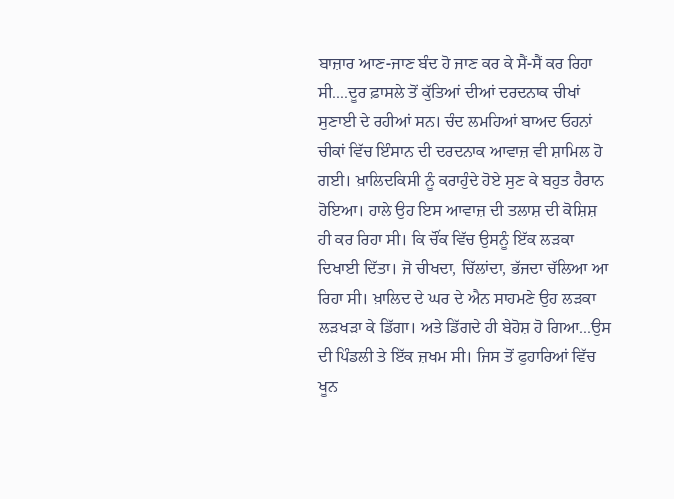ਬਾਜ਼ਾਰ ਆਣ-ਜਾਣ ਬੰਦ ਹੋ ਜਾਣ ਕਰ ਕੇ ਸੈਂ-ਸੈਂ ਕਰ ਰਿਹਾ ਸੀ....ਦੂਰ ਫ਼ਾਸਲੇ ਤੋਂ ਕੁੱਤਿਆਂ ਦੀਆਂ ਦਰਦਨਾਕ ਚੀਖਾਂ ਸੁਣਾਈ ਦੇ ਰਹੀਆਂ ਸਨ। ਚੰਦ ਲਮਹਿਆਂ ਬਾਅਦ ਓਹਨਾਂ ਚੀਕਾਂ ਵਿੱਚ ਇੰਸਾਨ ਦੀ ਦਰਦਨਾਕ ਆਵਾਜ਼ ਵੀ ਸ਼ਾਮਿਲ ਹੋ ਗਈ। ਖ਼ਾਲਿਦਕਿਸੀ ਨੂੰ ਕਰਾਹੁੰਦੇ ਹੋਏ ਸੁਣ ਕੇ ਬਹੁਤ ਹੈਰਾਨ ਹੋਇਆ। ਹਾਲੇ ਉਹ ਇਸ ਆਵਾਜ਼ ਦੀ ਤਲਾਸ਼ ਦੀ ਕੋਸ਼ਿਸ਼ ਹੀ ਕਰ ਰਿਹਾ ਸੀ। ਕਿ ਚੌਂਕ ਵਿੱਚ ਉਸਨੂੰ ਇੱਕ ਲੜਕਾ ਦਿਖਾਈ ਦਿੱਤਾ। ਜੋ ਚੀਖਦਾ, ਚਿੱਲਾਂਦਾ, ਭੱਜਦਾ ਚੱਲਿਆ ਆ ਰਿਹਾ ਸੀ। ਖ਼ਾਲਿਦ ਦੇ ਘਰ ਦੇ ਐਨ ਸਾਹਮਣੇ ਉਹ ਲੜਕਾ ਲੜਖੜਾ ਕੇ ਡਿੱਗਾ। ਅਤੇ ਡਿੱਗਦੇ ਹੀ ਬੇਹੋਸ਼ ਹੋ ਗਿਆ...ਉਸ ਦੀ ਪਿੰਡਲੀ ਤੇ ਇੱਕ ਜ਼ਖਮ ਸੀ। ਜਿਸ ਤੋਂ ਫੁਹਾਰਿਆਂ ਵਿੱਚ ਖੂਨ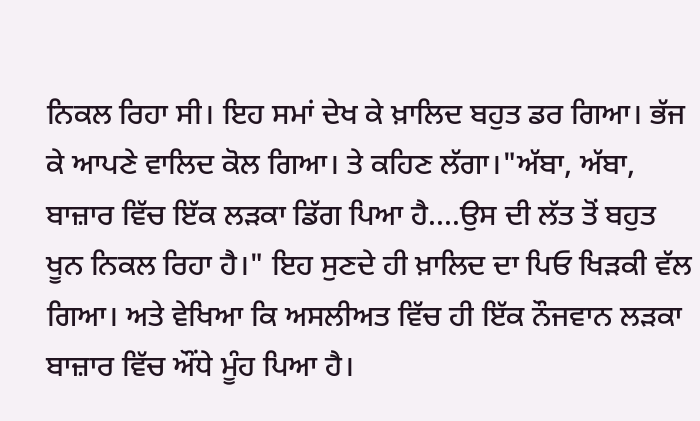ਨਿਕਲ ਰਿਹਾ ਸੀ। ਇਹ ਸਮਾਂ ਦੇਖ ਕੇ ਖ਼ਾਲਿਦ ਬਹੁਤ ਡਰ ਗਿਆ। ਭੱਜ ਕੇ ਆਪਣੇ ਵਾਲਿਦ ਕੋਲ ਗਿਆ। ਤੇ ਕਹਿਣ ਲੱਗਾ।"ਅੱਬਾ, ਅੱਬਾ, ਬਾਜ਼ਾਰ ਵਿੱਚ ਇੱਕ ਲੜਕਾ ਡਿੱਗ ਪਿਆ ਹੈ....ਉਸ ਦੀ ਲੱਤ ਤੋਂ ਬਹੁਤ ਖੂਨ ਨਿਕਲ ਰਿਹਾ ਹੈ।" ਇਹ ਸੁਣਦੇ ਹੀ ਖ਼ਾਲਿਦ ਦਾ ਪਿਓ ਖਿੜਕੀ ਵੱਲ ਗਿਆ। ਅਤੇ ਵੇਖਿਆ ਕਿ ਅਸਲੀਅਤ ਵਿੱਚ ਹੀ ਇੱਕ ਨੌਜਵਾਨ ਲੜਕਾ ਬਾਜ਼ਾਰ ਵਿੱਚ ਔਂਧੇ ਮੂੰਹ ਪਿਆ ਹੈ।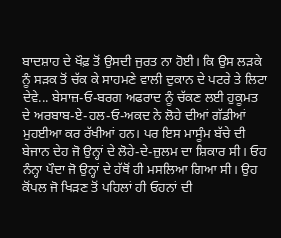ਬਾਦਸ਼ਾਹ ਦੇ ਖੌਫ਼ ਤੋਂ ਉਸਦੀ ਜੁਰਤ ਨਾ ਹੋਈ। ਕਿ ਉਸ ਲੜਕੇ ਨੂੰ ਸੜਕ ਤੋਂ ਚੱਕ ਕੇ ਸਾਹਮਣੇ ਵਾਲੀ ਦੁਕਾਨ ਦੇ ਪਟਰੇ ਤੇ ਲਿਟਾ ਦੇਵੇ... ਬੇਸਾਜ਼-ਓ-ਬਰਗ ਅਫਰਾਦ ਨੂੰ ਚੱਕਣ ਲਈ ਹੁਕੂਮਤ ਦੇ ਅਰਬਾਬ-ਏ-ਹਲ-ਓ-ਅਕਦ ਨੇ ਲੋਹੇ ਦੀਆਂ ਗੱਡੀਆਂ ਮੁਹਈਆ ਕਰ ਰੱਖੀਆਂ ਹਨ। ਪਰ ਇਸ ਮਾਸੂੰਮ ਬੱਚੇ ਦੀ ਬੇਜਾਨ ਦੇਹ ਜੋ ਉਨ੍ਹਾਂ ਦੇ ਲੋਹੇ-ਦੇ-ਜ਼ੁਲਮ ਦਾ ਸ਼ਿਕਾਰ ਸੀ। ਓਹ ਨੰਨ੍ਹਾ ਪੌਦਾ ਜੋ ਉਨ੍ਹਾਂ ਦੇ ਹੱਥੋਂ ਹੀ ਮਸਲਿਆ ਗਿਆ ਸੀ। ਉਹ ਕੋਂਪਲ ਜੋ ਖਿੜਣ ਤੋਂ ਪਹਿਲਾਂ ਹੀ ਓਹਨਾਂ ਦੀ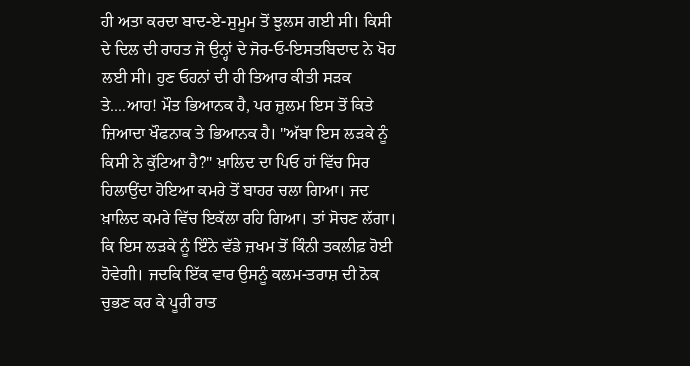ਹੀ ਅਤਾ ਕਰਦਾ ਬਾਦ-ਏ-ਸੁਮੂਮ ਤੋਂ ਝੁਲਸ ਗਈ ਸੀ। ਕਿਸੀ ਦੇ ਦਿਲ ਦੀ ਰਾਹਤ ਜੋ ਉਨ੍ਹਾਂ ਦੇ ਜੋਰ-ਓ-ਇਸਤਬਿਦਾਦ ਨੇ ਖੋਹ ਲਈ ਸੀ। ਹੁਣ ਓਹਨਾਂ ਦੀ ਹੀ ਤਿਆਰ ਕੀਤੀ ਸੜਕ ਤੇ....ਆਹ! ਮੌਤ ਭਿਆਨਕ ਹੈ, ਪਰ ਜ਼ੁਲਮ ਇਸ ਤੋਂ ਕਿਤੇ ਜ਼ਿਆਦਾ ਖੌਫਨਾਕ ਤੇ ਭਿਆਨਕ ਹੈ। "ਅੱਬਾ ਇਸ ਲੜਕੇ ਨੂੰ ਕਿਸੀ ਨੇ ਕੁੱਟਿਆ ਹੈ?" ਖ਼ਾਲਿਦ ਦਾ ਪਿਓ ਹਾਂ ਵਿੱਚ ਸਿਰ ਹਿਲਾਉਂਦਾ ਹੋਇਆ ਕਮਰੇ ਤੋਂ ਬਾਹਰ ਚਲਾ ਗਿਆ। ਜਦ ਖ਼ਾਲਿਦ ਕਮਰੇ ਵਿੱਚ ਇਕੱਲਾ ਰਹਿ ਗਿਆ। ਤਾਂ ਸੋਚਣ ਲੱਗਾ। ਕਿ ਇਸ ਲੜਕੇ ਨੂੰ ਇੰਨੇ ਵੱਡੇ ਜ਼ਖਮ ਤੋਂ ਕਿੰਨੀ ਤਕਲੀਫ਼ ਹੋਈ ਹੋਵੇਗੀ। ਜਦਕਿ ਇੱਕ ਵਾਰ ਉਸਨੂੰ ਕਲਮ-ਤਰਾਸ਼ ਦੀ ਨੋਕ ਚੁਭਣ ਕਰ ਕੇ ਪੂਰੀ ਰਾਤ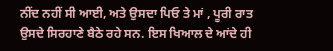ਨੀਂਦ ਨਹੀਂ ਸੀ ਆਈ, ਅਤੇ ਉਸਦਾ ਪਿਓ ਤੇ ਮਾਂ , ਪੂਰੀ ਰਾਤ ਉਸਦੇ ਸਿਰਹਾਣੇ ਬੈਠੇ ਰਹੇ ਸਨ. ਇਸ ਖਿਆਲ ਦੇ ਆਂਦੇ ਹੀ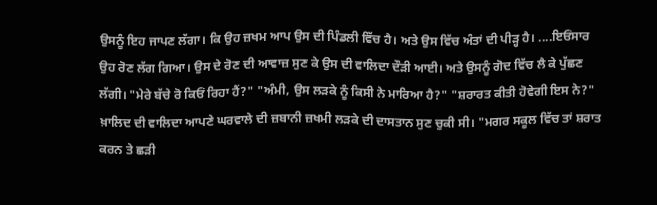ਉਸਨੂੰ ਇਹ ਜਾਪਣ ਲੱਗਾ। ਕਿ ਉਹ ਜ਼ਖਮ ਆਪ ਉਸ ਦੀ ਪਿੰਡਲੀ ਵਿੱਚ ਹੈ। ਅਤੇ ਉਸ ਵਿੱਚ ਅੰਤਾਂ ਦੀ ਪੀੜ੍ਹ ਹੈ। ....ਇਓਂਸਾਰ ਉਹ ਰੋਣ ਲੱਗ ਗਿਆ। ਉਸ ਦੇ ਰੋਣ ਦੀ ਆਵਾਜ਼ ਸੁਣ ਕੇ ਉਸ ਦੀ ਵਾਲਿਦਾ ਦੌੜੀ ਆਈ। ਅਤੇ ਉਸਨੂੰ ਗੋਦ ਵਿੱਚ ਲੈ ਕੇ ਪੁੱਛਣ ਲੱਗੀ। "ਮੇਰੇ ਬੱਚੇ ਰੋ ਕਿਓਂ ਰਿਹਾ ਹੈਂ?" "ਅੰਮੀ, ਉਸ ਲੜਕੇ ਨੂੰ ਕਿਸੀ ਨੇ ਮਾਰਿਆ ਹੈ?" "ਸ਼ਰਾਰਤ ਕੀਤੀ ਹੋਵੇਗੀ ਇਸ ਨੇ?" ਖ਼ਾਲਿਦ ਦੀ ਵਾਲਿਦਾ ਆਪਣੇ ਘਰਵਾਲੇ ਦੀ ਜ਼ਬਾਨੀ ਜ਼ਖਮੀ ਲੜਕੇ ਦੀ ਦਾਸਤਾਨ ਸੁਣ ਚੁਕੀ ਸੀ। "ਮਗਰ ਸਕੂਲ ਵਿੱਚ ਤਾਂ ਸ਼ਰਾਤ ਕਰਨ ਤੇ ਛੜੀ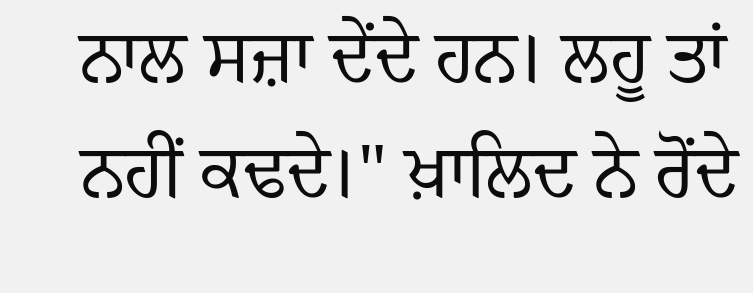ਨਾਲ ਸਜ਼ਾ ਦੇਂਦੇ ਹਨ। ਲਹੂ ਤਾਂ ਨਹੀਂ ਕਢਦੇ।" ਖ਼ਾਲਿਦ ਨੇ ਰੋਂਦੇ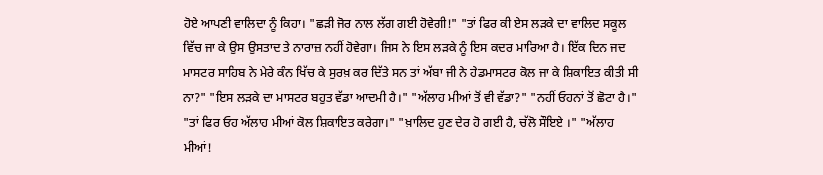ਹੋਏ ਆਪਣੀ ਵਾਲਿਦਾ ਨੂੰ ਕਿਹਾ। "ਛੜੀ ਜੋਰ ਨਾਲ ਲੱਗ ਗਈ ਹੋਵੇਗੀ!" "ਤਾਂ ਫਿਰ ਕੀ ਏਸ ਲੜਕੇ ਦਾ ਵਾਲਿਦ ਸਕੂਲ ਵਿੱਚ ਜਾ ਕੇ ਉਸ ਉਸਤਾਦ ਤੇ ਨਾਰਾਜ਼ ਨਹੀਂ ਹੋਵੇਗਾ। ਜਿਸ ਨੇ ਇਸ ਲੜਕੇ ਨੂੰ ਇਸ ਕਦਰ ਮਾਰਿਆ ਹੈ। ਇੱਕ ਦਿਨ ਜਦ ਮਾਸਟਰ ਸਾਹਿਬ ਨੇ ਮੇਰੇ ਕੰਨ ਖਿੱਚ ਕੇ ਸੁਰਖ਼ ਕਰ ਦਿੱਤੇ ਸਨ ਤਾਂ ਅੱਬਾ ਜੀ ਨੇ ਹੇਡਮਾਸਟਰ ਕੋਲ ਜਾ ਕੇ ਸ਼ਿਕਾਇਤ ਕੀਤੀ ਸੀ ਨਾ?" "ਇਸ ਲੜਕੇ ਦਾ ਮਾਸਟਰ ਬਹੁਤ ਵੱਡਾ ਆਦਮੀ ਹੈ।" "ਅੱਲਾਹ ਮੀਆਂ ਤੋਂ ਵੀ ਵੱਡਾ?" "ਨਹੀਂ ਓਹਨਾਂ ਤੋਂ ਛੋਟਾ ਹੈ।" "ਤਾਂ ਫਿਰ ਓਹ ਅੱਲਾਹ ਮੀਆਂ ਕੋਲ ਸ਼ਿਕਾਇਤ ਕਰੇਗਾ।" "ਖ਼ਾਲਿਦ ਹੁਣ ਦੇਰ ਹੋ ਗਈ ਹੈ, ਚੱਲੋ ਸੌਇਏ ।" "ਅੱਲਾਹ ਮੀਆਂ!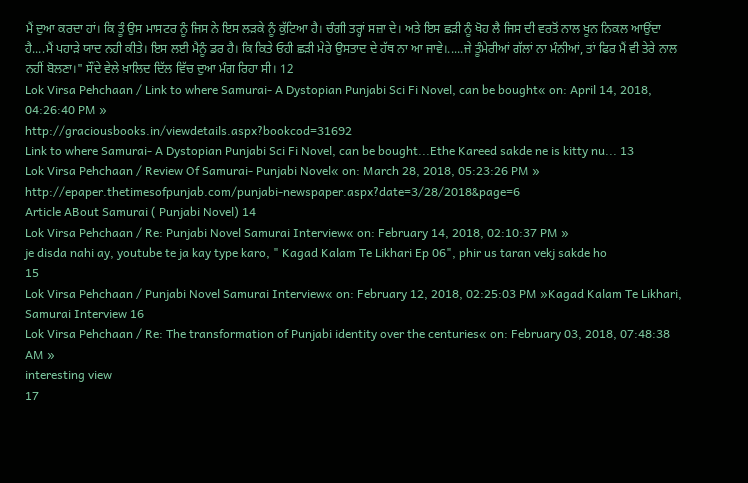ਮੈਂ ਦੁਆ ਕਰਦਾ ਹਾਂ। ਕਿ ਤੂੰ ਉਸ ਮਾਸਟਰ ਨੂੰ ਜਿਸ ਨੇ ਇਸ ਲੜਕੇ ਨੂੰ ਕੁੱਟਿਆ ਹੈ। ਚੰਗੀ ਤਰ੍ਹਾਂ ਸਜ਼ਾ ਦੇ। ਅਤੇ ਇਸ ਛੜੀ ਨੂੰ ਖੋਹ ਲੈ ਜਿਸ ਦੀ ਵਰਤੋਂ ਨਾਲ ਖੂਨ ਨਿਕਲ ਆਉਂਦਾ ਹੈ....ਮੈਂ ਪਹਾੜੇ ਯਾਦ ਨਹੀ ਕੀਤੇ। ਇਸ ਲਈ ਮੈਨੂੰ ਡਰ ਹੈ। ਕਿ ਕਿਤੇ ਓਹੀ ਛੜੀ ਮੇਰੇ ਉਸਤਾਦ ਦੇ ਹੱਥ ਨਾ ਆ ਜਾਵੇ।.....ਜੇ ਤੂੰਮੇਰੀਆਂ ਗੱਲਾਂ ਨਾ ਮੰਨੀਆਂ, ਤਾਂ ਫਿਰ ਮੈਂ ਵੀ ਤੇਰੇ ਨਾਲ ਨਹੀਂ ਬੋਲਣਾ।" ਸੌਂਦੇ ਵੇਲੇ ਖ਼ਾਲਿਦ ਦਿੱਲ ਵਿੱਚ ਦੁਆ ਮੰਗ ਰਿਹਾ ਸੀ। 12
Lok Virsa Pehchaan / Link to where Samurai- A Dystopian Punjabi Sci Fi Novel, can be bought« on: April 14, 2018, 04:26:40 PM »
http://graciousbooks.in/viewdetails.aspx?bookcod=31692
Link to where Samurai- A Dystopian Punjabi Sci Fi Novel, can be bought...Ethe Kareed sakde ne is kitty nu... 13
Lok Virsa Pehchaan / Review Of Samurai- Punjabi Novel« on: March 28, 2018, 05:23:26 PM »
http://epaper.thetimesofpunjab.com/punjabi-newspaper.aspx?date=3/28/2018&page=6
Article ABout Samurai ( Punjabi Novel) 14
Lok Virsa Pehchaan / Re: Punjabi Novel Samurai Interview« on: February 14, 2018, 02:10:37 PM »
je disda nahi ay, youtube te ja kay type karo, " Kagad Kalam Te Likhari Ep 06", phir us taran vekj sakde ho
15
Lok Virsa Pehchaan / Punjabi Novel Samurai Interview« on: February 12, 2018, 02:25:03 PM »Kagad Kalam Te Likhari, Samurai Interview 16
Lok Virsa Pehchaan / Re: The transformation of Punjabi identity over the centuries« on: February 03, 2018, 07:48:38 AM »
interesting view
17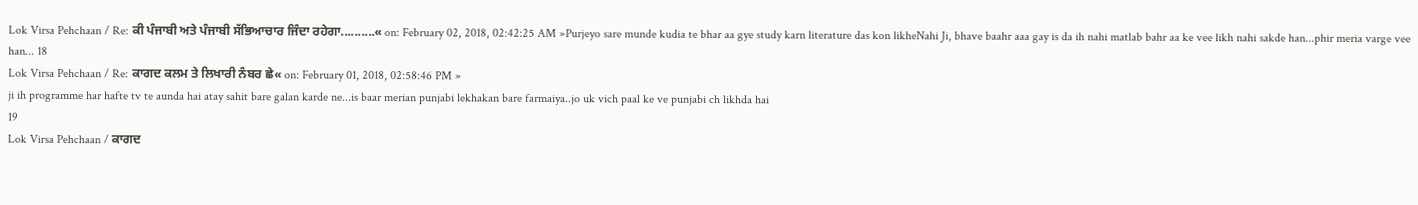Lok Virsa Pehchaan / Re: ਕੀ ਪੰਜਾਬੀ ਅਤੇ ਪੰਜਾਬੀ ਸੱਭਿਆਚਾਰ ਜਿੰਦਾ ਰਹੇਗਾ..........« on: February 02, 2018, 02:42:25 AM »Purjeyo sare munde kudia te bhar aa gye study karn literature das kon likheNahi Ji, bhave baahr aaa gay is da ih nahi matlab bahr aa ke vee likh nahi sakde han...phir meria varge vee han... 18
Lok Virsa Pehchaan / Re: ਕਾਗਦ ਕਲਮ ਤੇ ਲਿਖਾਰੀ ਨੰਬਰ ਛੇ« on: February 01, 2018, 02:58:46 PM »
ji ih programme har hafte tv te aunda hai atay sahit bare galan karde ne...is baar merian punjabi lekhakan bare farmaiya..jo uk vich paal ke ve punjabi ch likhda hai
19
Lok Virsa Pehchaan / ਕਾਗਦ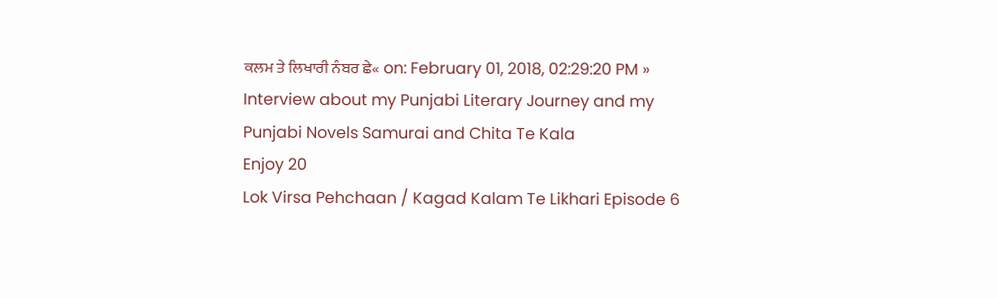ਕਲਮ ਤੇ ਲਿਖਾਰੀ ਨੰਬਰ ਛੇ« on: February 01, 2018, 02:29:20 PM »
Interview about my Punjabi Literary Journey and my Punjabi Novels Samurai and Chita Te Kala
Enjoy 20
Lok Virsa Pehchaan / Kagad Kalam Te Likhari Episode 6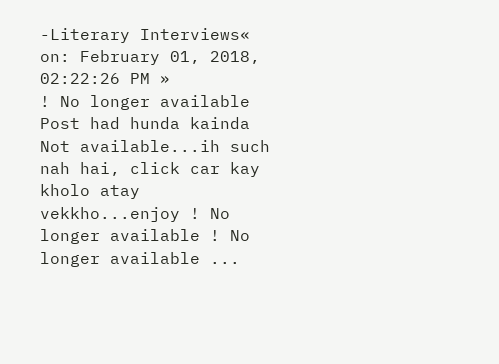-Literary Interviews« on: February 01, 2018, 02:22:26 PM »
! No longer available
Post had hunda kainda Not available...ih such nah hai, click car kay kholo atay vekkho...enjoy ! No longer available ! No longer available ...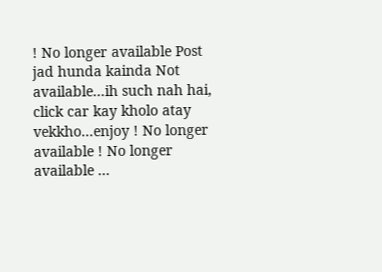! No longer available Post jad hunda kainda Not available...ih such nah hai, click car kay kholo atay vekkho...enjoy ! No longer available ! No longer available ...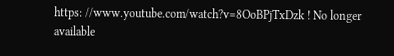https: //www.youtube.com/watch?v=8OoBPjTxDzk ! No longer available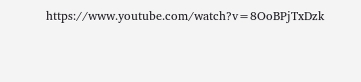https://www.youtube.com/watch?v=8OoBPjTxDzk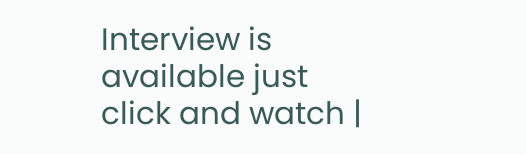Interview is available just click and watch |